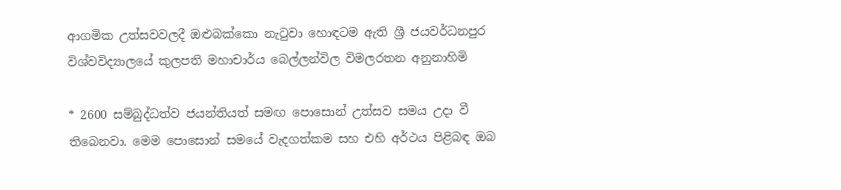ආගමික උත්සවවලදී ඔළුබක්කො නැටුවා හොඳටම ඇති ශ්‍රී ජයවර්ධනපුර විශ්වවිද්‍යාලයේ කුලපති මහාචාර්ය බෙල්ලන්විල විමලරතන අනුනාහිමි

* 2600 සම්බුද්ධත්ව ජයන්තියත් සමඟ පොසොන් උත්සව සමය උදා වී තිබෙනවා. මෙම පොසොන් සමයේ වැදගත්කම සහ එහි අර්ථය පිළිබඳ ඔබ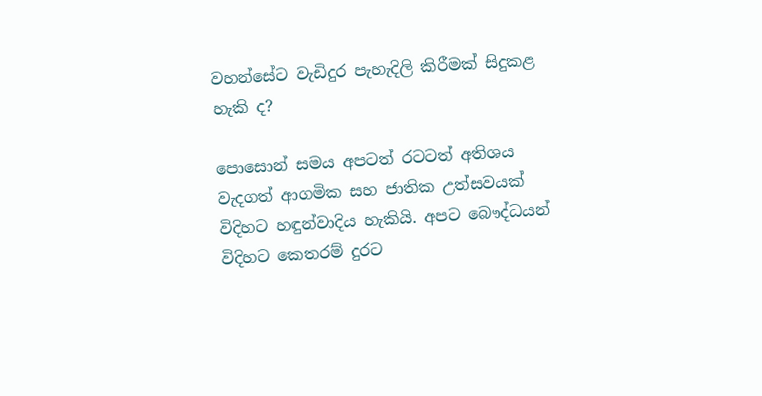වහන්සේට වැඩිදුර පැහැදිලි කිරීමක් සිදුකළ හැකි ද?

පොසොන් සමය අපටත් රටටත් අතිශය වැදගත් ආගමික සහ ජාතික උත්සවයක් විදිහට හඳුන්වාදිය හැකියි. අපට බෞද්ධයන් විදිහට කෙතරම් දුරට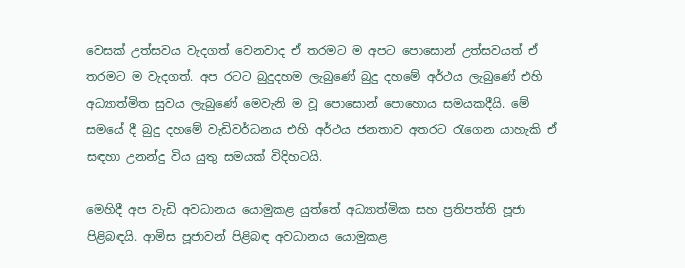වෙසක් උත්සවය වැදගත් වෙනවාද ඒ තරමට ම අපට පොසොන් උත්සවයත් ඒ තරමට ම වැදගත්. අප රටට බුදුදහම ලැබුණේ බුදු දහමේ අර්ථය ලැබුණේ එහි අධ්‍යාත්මිත සුවය ලැබුණේ මෙවැනි ම වූ පොසොන් පොහොය සමයකදීයි. මේ සමයේ දී බුදු දහමේ වැඩිවර්ධනය එහි අර්ථය ජනතාව අතරට රැගෙන යාහැකි ඒ සඳහා උනන්දු විය යුතු සමයක් විදිහටයි.

මෙහිදී අප වැඩි අවධානය යොමුකළ යුත්තේ අධ්‍යාත්මික සහ ප්‍රතිපත්ති පූජා පිළිබඳයි. ආමිස පූජාවන් පිළිබඳ අවධානය යොමුකළ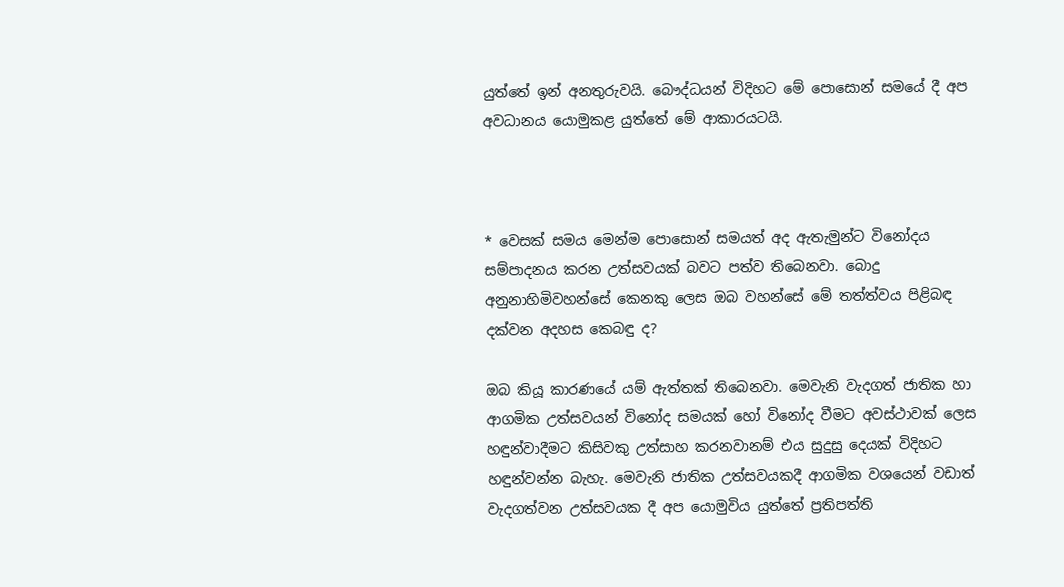යුත්තේ ඉන් අනතුරුවයි. බෞද්ධයන් විදිහට මේ පොසොන් සමයේ දී අප අවධානය යොමුකළ යුත්තේ මේ ආකාරයටයි.



* වෙසක් සමය මෙන්ම පොසොන් සමයත් අද ඇතැමුන්ට විනෝදය සම්පාදනය කරන උත්සවයක් බවට පත්ව තිබෙනවා. බොදු අනුනාහිමිවහන්සේ කෙනකු ලෙස ඔබ වහන්සේ මේ තත්ත්වය පිළිබඳ දක්වන අදහස කෙබඳු ද?

ඔබ කියූ කාරණයේ යම් ඇත්තක් තිබෙනවා. මෙවැනි වැදගත් ජාතික හා ආගමික උත්සවයන් විනෝද සමයක් හෝ විනෝද වීමට අවස්ථාවක් ලෙස හඳුන්වාදීමට කිසිවකු උත්සාහ කරනවානම් එය සුදුසු දෙයක් විදිහට හඳුන්වන්න බැහැ. මෙවැනි ජාතික උත්සවයකදී ආගමික වශයෙන් වඩාත් වැදගත්වන උත්සවයක දී අප යොමුවිය යුත්තේ ප්‍රතිපත්ති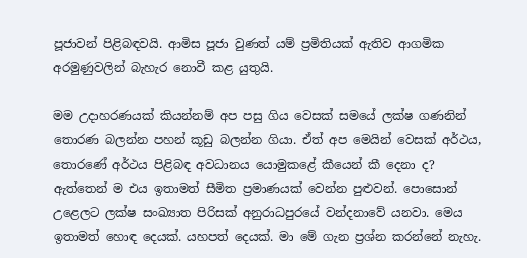පූජාවන් පිළිබඳවයි. ආමිස පූජා වුණත් යම් ප්‍රමිතියක් ඇතිව ආගමික අරමුණුවලින් බැහැර නොවී කළ යුතුයි.

මම උදාහරණයක් කියන්නම් අප පසු ගිය වෙසක් සමයේ ලක්ෂ ගණනින් තොරණ බලන්න පහන් කූඩු බලන්න ගියා. ඒත් අප මෙයින් වෙසක් අර්ථය, තොරණේ අර්ථය පිළිබඳ අවධානය යොමුකළේ කීයෙන් කී දෙනා ද? ඇත්තෙන් ම එය ඉතාමත් සීමිත ප්‍රමාණයක් වෙන්න පුළුවන්. පොසොන් උළෙලට ලක්ෂ සංඛ්‍යාත පිරිසක් අනුරාධපුරයේ වන්දනාවේ යනවා. මෙය ඉතාමත් හොඳ දෙයක්. යහපත් දෙයක්. මා මේ ගැන ප්‍රශ්න කරන්නේ නැහැ.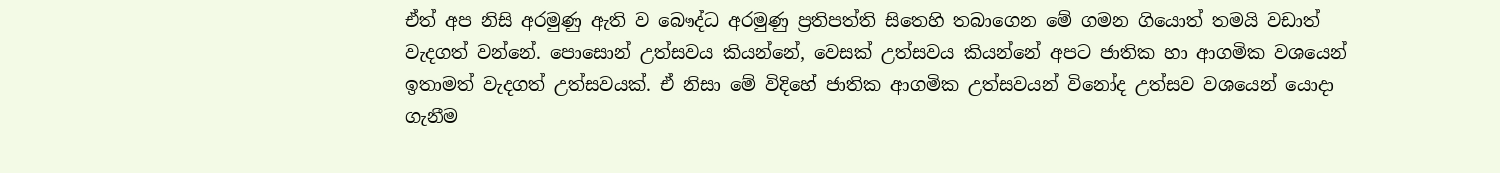ඒත් අප නිසි අරමුණු ඇති ව බෞද්ධ අරමුණු ප්‍රතිපත්ති සිතෙහි තබාගෙන මේ ගමන ගියොත් තමයි වඩාත් වැදගත් වන්නේ. පොසොන් උත්සවය කියන්නේ, වෙසක් උත්සවය කියන්නේ අපට ජාතික හා ආගමික වශයෙන් ඉතාමත් වැදගත් උත්සවයක්. ඒ නිසා මේ විදිහේ ජාතික ආගමික උත්සවයන් විනෝද උත්සව වශයෙන් යොදා ගැනීම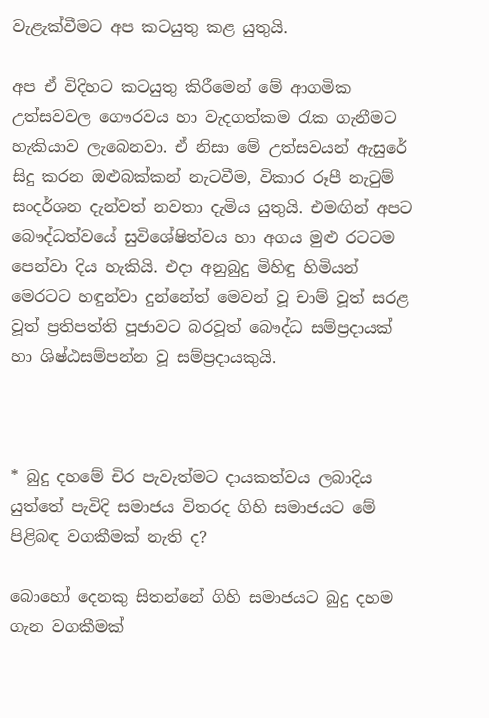වැළැක්වීමට අප කටයුතු කළ යුතුයි.

අප ඒ විදිහට කටයුතු කිරීමෙන් මේ ආගමික උත්සවවල ගෞරවය හා වැදගත්කම රැක ගැනීමට හැකියාව ලැබෙනවා. ඒ නිසා මේ උත්සවයන් ඇසුරේ සිදු කරන ඔළුබක්කන් නැටවීම, විකාර රූපී නැටුම් සංදර්ශන දැන්වත් නවතා දැමිය යුතුයි. එමඟින් අපට බෞද්ධත්වයේ සුවිශේෂිත්වය හා අගය මුළු රටටම පෙන්වා දිය හැකියි. එදා අනුබුදු මිහිඳු හිමියන් මෙරටට හඳුන්වා දුන්නේත් මෙවන් වූ චාම් වූත් සරළ වූත් ප්‍රතිපත්ති පූජාවට බරවූත් බෞද්ධ සම්ප්‍රදායක් හා ශිෂ්ඨසම්පන්න වූ සම්ප්‍රදායකුයි.



* බුදු දහමේ චිර පැවැත්මට දායකත්වය ලබාදිය යුත්තේ පැවිදි සමාජය විතරද ගිහි සමාජයට මේ පිළිබඳ වගකීමක් නැති ද?

බොහෝ දෙනකු සිතන්නේ ගිහි සමාජයට බුදු දහම ගැන වගකීමක්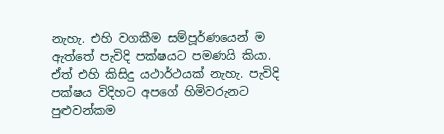නැහැ. එහි වගකීම සම්පූර්ණයෙන් ම ඇත්තේ පැවිදි පක්ෂයට පමණයි කියා. ඒත් එහි කිසිදු යථාර්ථයක් නැහැ. පැවිදි පක්ෂය විදිහට අපගේ හිමිවරුනට පුළුවන්කම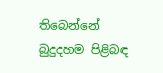තිබෙන්නේ බුදුදහම පිළිබඳ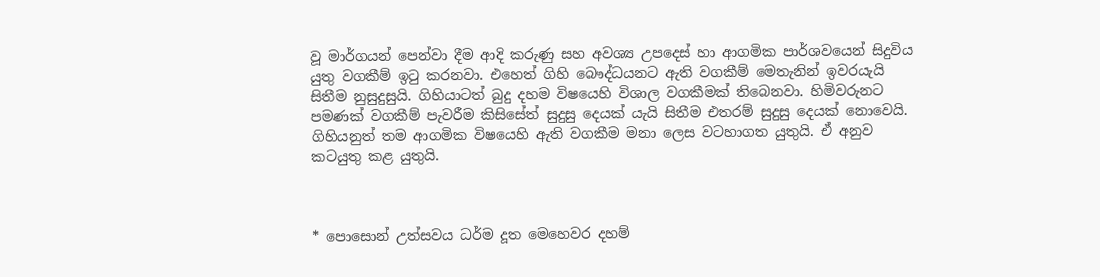වූ මාර්ගයන් පෙන්වා දීම ආදි කරුණු සහ අවශ්‍ය උපදෙස් හා ආගමික පාර්ශවයෙන් සිදුවිය යුතු වගකීම් ඉටු කරනවා. එහෙත් ගිහි බෞද්ධයනට ඇති වගකීම් මෙතැනින් ඉවරයැයි සිතීම නුසුදුසුයි. ගිහියාටත් බුදු දහම විෂයෙහි විශාල වගකීමක් තිබෙනවා. හිමිවරුනට පමණක් වගකීම් පැවරීම කිසිසේත් සුදුසු දෙයක් යැයි සිතීම එතරම් සුදුසු දෙයක් නොවෙයි. ගිහියනුත් තම ආගමික විෂයෙහි ඇති වගකීම මනා ලෙස වටහාගත යුතුයි. ඒ අනුව කටයුතු කළ යුතුයි.



* පොසොන් උත්සවය ධර්ම දූත මෙහෙවර දහම්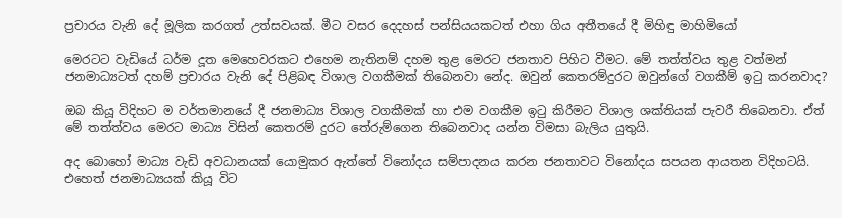ප්‍රචාරය වැනි දේ මූලික කරගත් උත්සවයක්. මීට වසර දෙදහස් පන්සියයකටත් එහා ගිය අතීතයේ දී මිහිඳු මාහිමියෝ

මෙරටට වැඩියේ ධර්ම දූත මෙහෙවරකට එහෙම නැතිනම් දහම තුළ මෙරට ජනතාව පිහිට වීමට. මේ තත්ත්වය තුළ වත්මන් ජනමාධ්‍යටත් දහම් ප්‍රචාරය වැනි දේ පිළිබඳ විශාල වගකීමක් තිබෙනවා නේද. ඔවුන් කෙතරම්දුරට ඔවුන්ගේ වගකීම් ඉටු කරනවාද?

ඔබ කියූ විදිහට ම වර්තමානයේ දී ජනමාධ්‍ය විශාල වගකීමක් හා එම වගකීම ඉටු කිරීමට විශාල ශක්තියක් පැවරී තිබෙනවා. ඒත් මේ තත්ත්වය මෙරට මාධ්‍ය විසින් කෙතරම් දුරට තේරුම්ගෙන තිබෙනවාද යන්න විමසා බැලිය යුතුයි.

අද බොහෝ මාධ්‍ය වැඩි අවධානයක් යොමුකර ඇත්තේ විනෝදය සම්පාදනය කරන ජනතාවට විනෝදය සපයන ආයතන විදිහටයි. එහෙත් ජනමාධ්‍යයක් කියූ විට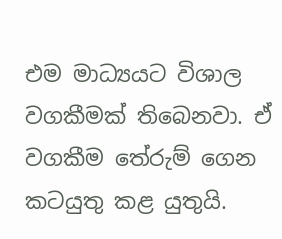එම මාධ්‍යයට විශාල වගකීමක් තිබෙනවා. ඒ වගකීම තේරුම් ගෙන කටයුතු කළ යුතුයි.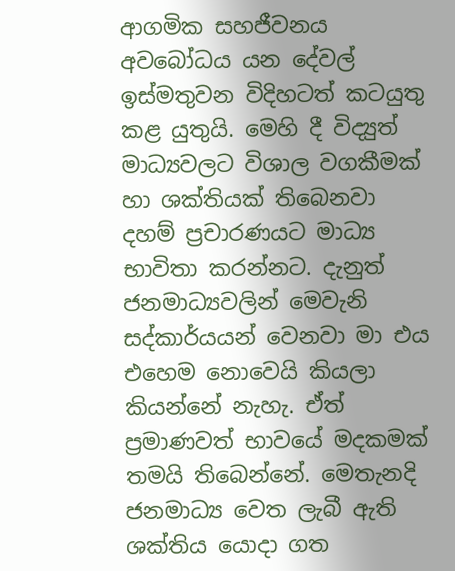ආගමික සහජීවනය අවබෝධය යන දේවල් ඉස්මතුවන විදිහටත් කටයුතු කළ යුතුයි. මෙහි දී විද්‍යුත් මාධ්‍යවලට විශාල වගකීමක් හා ශක්තියක් තිබෙනවා දහම් ප්‍රචාරණයට මාධ්‍ය භාවිතා කරන්නට. දැනුත් ජනමාධ්‍යවලින් මෙවැනි සද්කාර්යයන් වෙනවා මා එය එහෙම නොවෙයි කියලා කියන්නේ නැහැ. ඒත් ප්‍රමාණවත් භාවයේ මදකමක් තමයි තිබෙන්නේ. මෙතැනදි ජනමාධ්‍ය වෙත ලැබී ඇති ශක්තිය යොදා ගත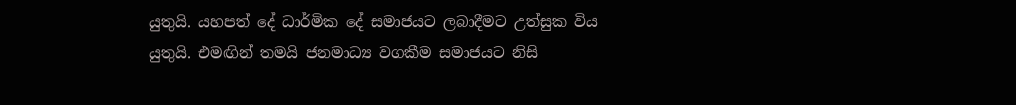යුතුයි. යහපත් දේ ධාර්මික දේ සමාජයට ලබාදීමට උත්සුක විය යුතුයි. එමඟින් තමයි ජනමාධ්‍ය වගකීම සමාජයට නිසි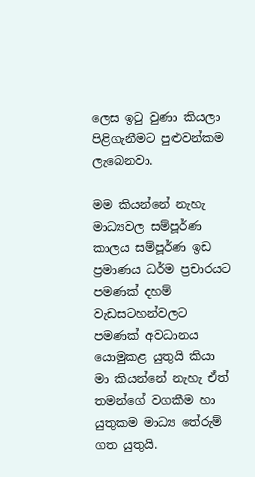ලෙස ඉටු වුණා කියලා පිළිගැනීමට පුළුවන්කම ලැබෙනවා.

මම කියන්නේ නැහැ මාධ්‍යවල සම්පූර්ණ කාලය සම්පූර්ණ ඉඩ ප්‍රමාණය ධර්ම ප්‍රචාරයට පමණක් දහම් වැඩසටහන්වලට පමණක් අවධානය යොමුකළ යුතුයි කියා මා කියන්නේ නැහැ ඒත් තමන්ගේ වගකීම හා යුතුකම මාධ්‍ය තේරුම් ගත යුතුයි.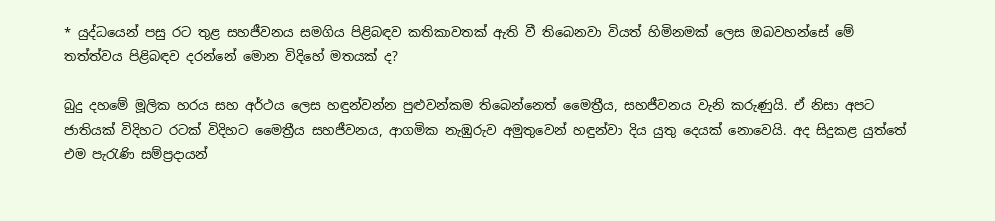* යුද්ධයෙන් පසු රට තුළ සහජීවනය සමගිය පිළිබඳව කතිකාවතක් ඇති වී තිබෙනවා වියත් හිමිනමක් ලෙස ඔබවහන්සේ මේ තත්ත්වය පිළිබඳව දරන්නේ මොන විදිහේ මතයක් ද?

බුදු දහමේ මූලික හරය සහ අර්ථය ලෙස හඳුන්වන්න පුළුවන්කම තිබෙන්නෙත් මෛත්‍රීය, සහජීවනය වැනි කරුණුයි. ඒ නිසා අපට ජාතියක් විදිහට රටක් විදිහට මෛත්‍රීය සහජීවනය, ආගමික නැඹුරුව අමුතුවෙන් හඳුන්වා දිය යුතු දෙයක් නොවෙයි. අද සිදුකළ යුත්තේ එම පැරැණි සම්ප්‍රදායන්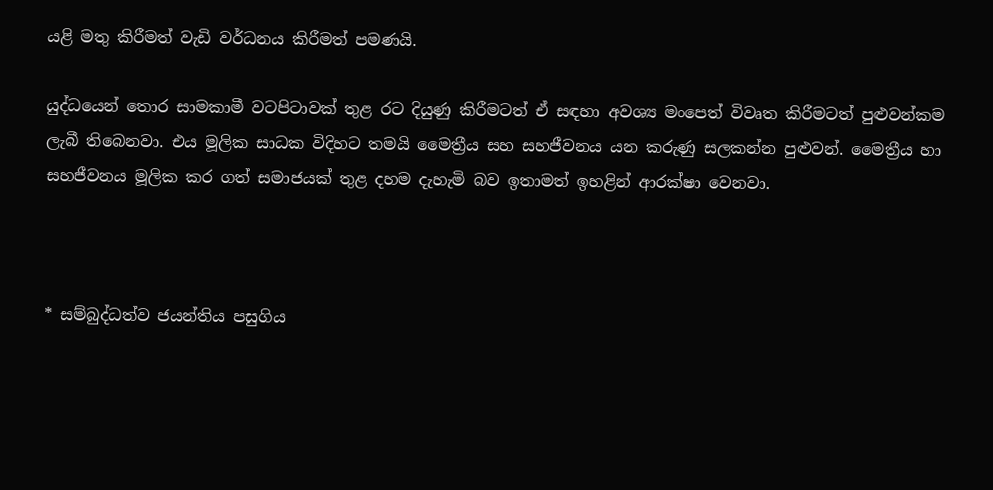යළි මතු කිරීමත් වැඩි වර්ධනය කිරීමත් පමණයි.

යුද්ධයෙන් තොර සාමකාමී වටපිටාවක් තුළ රට දියුණු කිරීමටත් ඒ සඳහා අවශ්‍ය මංපෙත් විවෘත කිරීමටත් පුළුවන්කම ලැබී තිබෙනවා. එය මූලික සාධක විදිහට තමයි මෛත්‍රීය සහ සහජීවනය යන කරුණු සලකන්න පුළුවන්. මෛත්‍රීය හා සහජීවනය මූලික කර ගත් සමාජයක් තුළ දහම දැහැමි බව ඉතාමත් ඉහළින් ආරක්ෂා වෙනවා.



* සම්බුද්ධත්ව ජයන්තිය පසුගිය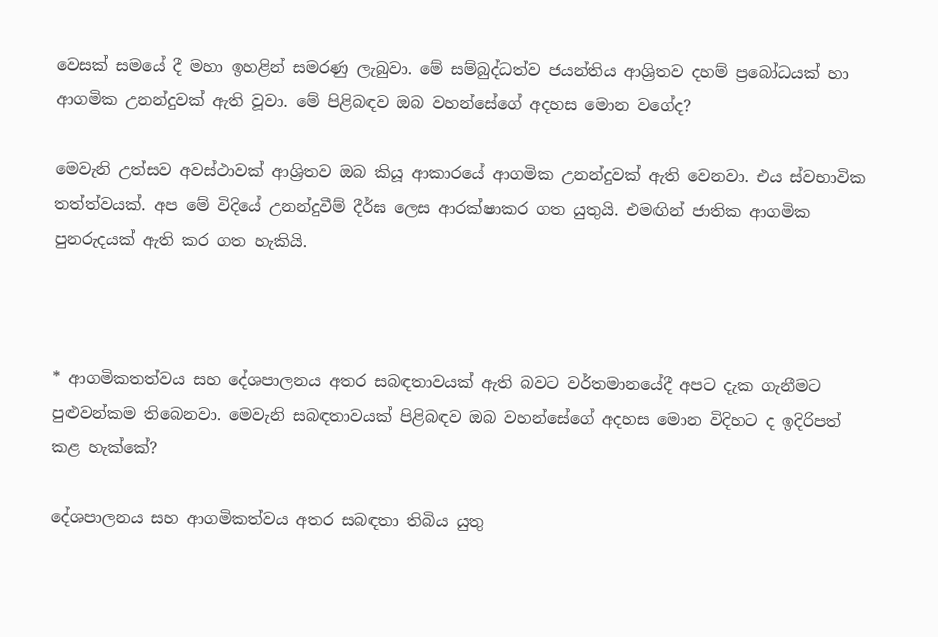වෙසක් සමයේ දී මහා ඉහළින් සමරණු ලැබුවා. මේ සම්බුද්ධත්ව ජයන්තිය ආශ්‍රිතව දහම් ප්‍රබෝධයක් හා ආගමික උනන්දුවක් ඇති වූවා. මේ පිළිබඳව ඔබ වහන්සේගේ අදහස මොන වගේද?

මෙවැනි උත්සව අවස්ථාවක් ආශ්‍රිතව ඔබ කියූ ආකාරයේ ආගමික උනන්දුවක් ඇති වෙනවා. එය ස්වභාවික තත්ත්වයක්. අප මේ විදියේ උනන්දුවීම් දීර්ඝ ලෙස ආරක්ෂාකර ගත යුතුයි. එමඟින් ජාතික ආගමික පුනරුදයක් ඇති කර ගත හැකියි.



* ආගමිකතත්වය සහ දේශපාලනය අතර සබඳතාවයක් ඇති බවට වර්තමානයේදී අපට දැක ගැනීමට පුළුවන්කම තිබෙනවා. මෙවැනි සබඳතාවයක් පිළිබඳව ඔබ වහන්සේගේ අදහස මොන විදිහට ද ඉදිරිපත් කළ හැක්කේ?

දේශපාලනය සහ ආගමිකත්වය අතර සබඳතා තිබිය යුතු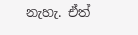නැහැ. ඒත්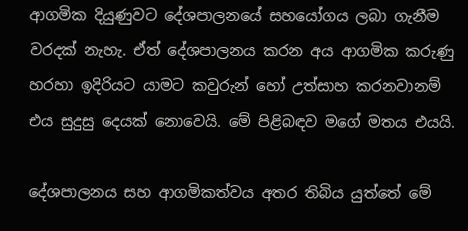ආගමික දියුණුවට දේශපාලනයේ සහයෝගය ලබා ගැනීම වරදක් නැහැ. ඒත් දේශපාලනය කරන අය ආගමික කරුණු හරහා ඉදිරියට යාමට කවුරුන් හෝ උත්සාහ කරනවානම් එය සුදුසු දෙයක් නොවෙයි. මේ පිළිබඳව මගේ මතය එයයි.

දේශපාලනය සහ ආගමිකත්වය අතර තිබිය යුත්තේ මේ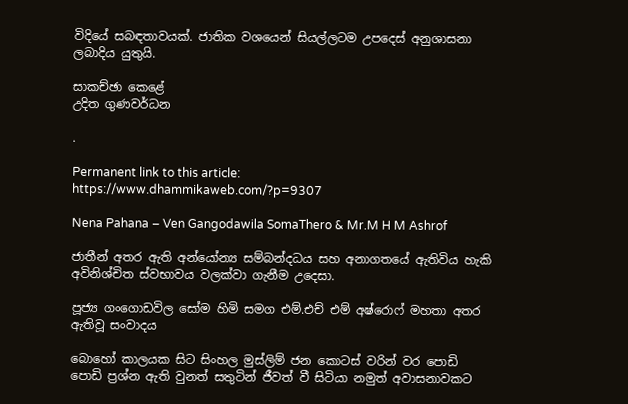විදියේ සබඳතාවයක්. ජාතික වශයෙන් සියල්ලටම උපදෙස් අනුශාසනා ලබාදිය යුතුයි.

සාකච්ඡා කෙළේ
උදිත ගුණවර්ධන

.

Permanent link to this article: https://www.dhammikaweb.com/?p=9307

Nena Pahana – Ven Gangodawila SomaThero & Mr.M H M Ashrof

ජාතීන් අතර ඇති අන්යෝන්‍ය සම්බන්දධය සහ අනාගතයේ ඇතිවිය හැකි අවිනිශ්චිත ස්වභාවය වලක්වා ගැනීම උදෙසා.

පූජ්‍ය ගංගොඩවිල සෝම හිමි සමග එම්.එච් එම් අෂ්රොෆ් මහතා අතර ඇතිවූ සංවාදය

බොහෝ කාලයක සිට සිංහල මුස්ලිම් ජන කොටස් වරින් වර පොඩි පොඩි ප්‍රශ්න ඇති වුනත් සතුටින් ජීවත් වී සිටියා නමුත් අවාසනාවකට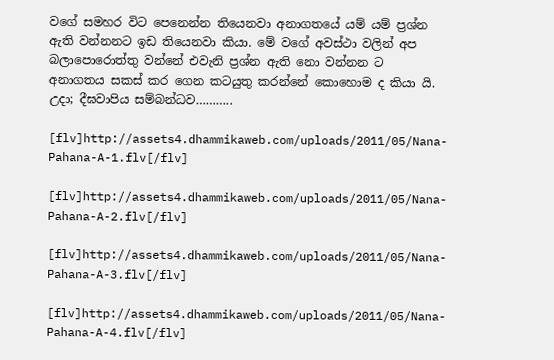වගේ සමහර විට පෙනෙන්න තියෙනවා අනාගතයේ යම් යම් ප්‍රශ්න ඇති වන්නනට ඉඩ තියෙනවා කියා. මේ වගේ අවස්ථා වලින් අප බලාපොරොත්තු වන්නේ එවැනි ප්‍රශ්න ඇති නො වන්නන ට අනාගතය සකස් කර ගෙන කටයුතු කරන්නේ කොහොම ද කියා යි.  උදා; දීඝවාපිය සම්බන්ධව………..

[flv]http://assets4.dhammikaweb.com/uploads/2011/05/Nana-Pahana-A-1.flv[/flv]

[flv]http://assets4.dhammikaweb.com/uploads/2011/05/Nana-Pahana-A-2.flv[/flv]

[flv]http://assets4.dhammikaweb.com/uploads/2011/05/Nana-Pahana-A-3.flv[/flv]

[flv]http://assets4.dhammikaweb.com/uploads/2011/05/Nana-Pahana-A-4.flv[/flv]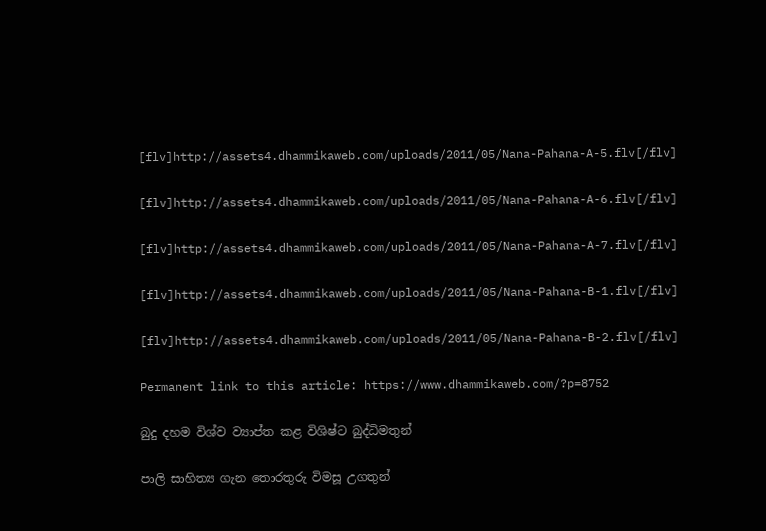[flv]http://assets4.dhammikaweb.com/uploads/2011/05/Nana-Pahana-A-5.flv[/flv]

[flv]http://assets4.dhammikaweb.com/uploads/2011/05/Nana-Pahana-A-6.flv[/flv]

[flv]http://assets4.dhammikaweb.com/uploads/2011/05/Nana-Pahana-A-7.flv[/flv]

[flv]http://assets4.dhammikaweb.com/uploads/2011/05/Nana-Pahana-B-1.flv[/flv]

[flv]http://assets4.dhammikaweb.com/uploads/2011/05/Nana-Pahana-B-2.flv[/flv]

Permanent link to this article: https://www.dhammikaweb.com/?p=8752

බුදු දහම විශ්ව ව්‍යාප්ත කළ විශිෂ්ට බුද්ධිමතුන්

පාලි සාහිත්‍ය ගැන තොරතුරු විමසූ උගතුන්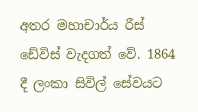අතර මහාචාර්ය රීස් ඩේවිස් වැදගත් වේ. 1864 දී ලංකා සිවිල් සේවයට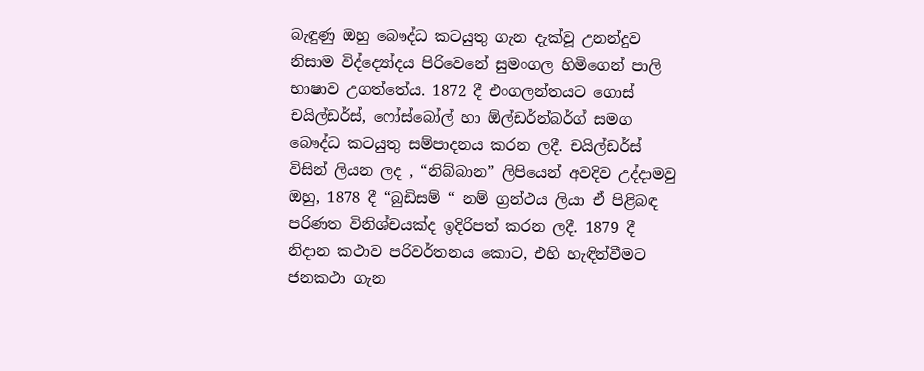බැඳුණු ඔහු බෞද්ධ කටයුතු ගැන දැක්වූ උනන්දුව නිසාම විද්ද්‍යෝදය පිරිවෙනේ සුමංගල හිමිගෙන් පාලි භාෂාව උගත්තේය. 1872 දී එංගලන්තයට ගොස් චයිල්ඩර්ස්, ෆෝස්බෝල් හා ඕල්ඩර්න්බර්ග් සමග බෞද්ධ කටයුතු සම්පාදනය කරන ලදී. චයිල්ඩර්ස් විසින් ලියන ලද , “නිබ්බාන” ලිපියෙන් අවදිව උද්දාමවු ඔහු, 1878 දී “බුඩිසම් “ නම් ග්‍රන්ථය ලියා ඒ පිළිබඳ පරිණත විනිශ්චයක්ද ඉදිරිපත් කරන ලදී. 1879 දී නිදාන කථාව පරිවර්තනය කොට, එහි හැඳින්වීමට ජනකථා ගැන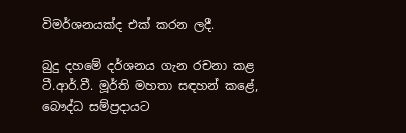විමර්ශනයක්ද එක් කරන ලදී.

බුදු දහමේ දර්ශනය ගැන රචනා කළ ටී.ආර්.වී. මූර්ති මහතා සඳහන් කළේ, බෞද්ධ සම්ප්‍රදායට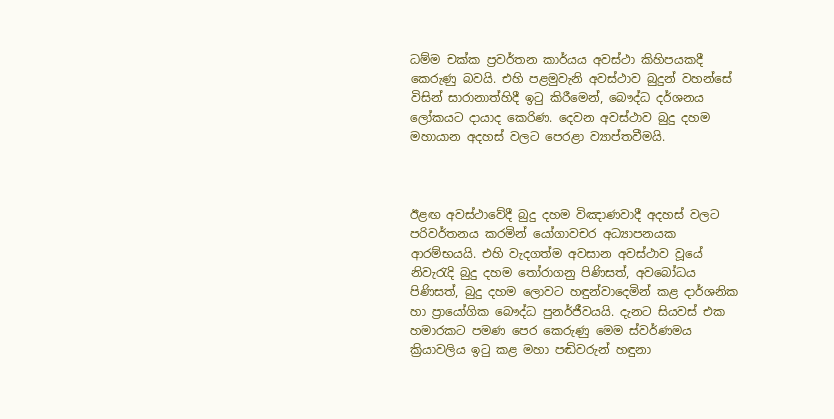ධම්ම චක්ක ප්‍රවර්තන කාර්යය අවස්ථා කිහිපයකදී කෙරුණු බවයි. එහි පළමුවැනි අවස්ථාව බුදුන් වහන්සේ විසින් සාරානාත්හිදී ඉටු කිරීමෙන්, බෞද්ධ දර්ශනය ලෝකයට දායාද කෙරිණ. දෙවන අවස්ථාව බුදු දහම මහායාන අදහස් වලට පෙරළා ව්‍යාප්තවීමයි.



ඊළඟ අවස්ථාවේදී බුදු දහම විඤාණවාදී අදහස් වලට පරිවර්තනය කරමින් යෝගාවචර අධ්‍යාපනයක ආරම්භයයි. එහි වැදගත්ම අවසාන අවස්ථාව වූයේ නිවැරැදි බුදු දහම තෝරාගනු පිණිසත්, අවබෝධය පිණිසත්, බුදු දහම ලොවට හඳුන්වාදෙමින් කළ දාර්ශනික හා ප්‍රායෝගික බෞද්ධ පුනර්ජීවයයි. දැනට සියවස් එක හමාරකට පමණ පෙර කෙරුණු මෙම ස්වර්ණමය ක්‍රියාවලිය ඉටු කළ මහා පඬිවරුන් හඳුනා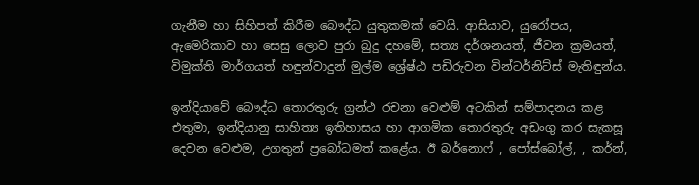ගැනීම හා සිහිපත් කිරීම බෞද්ධ යුතුකමක් වෙයි. ආසියාව, යුරෝපය, ඇමෙරිකාව හා සෙසු ලොව පුරා බුදු දහමේ, සත්‍ය දර්ශනයත්, ජීවන ක්‍රමයත්, විමුක්ති මාර්ගයත් හඳුන්වාදුන් මුල්ම ශ්‍රේෂ්ඨ පඩිරුවන වින්ටර්නිට්ස් මැතිඳුන්ය.

ඉන්දියාවේ බෞද්ධ තොරතුරු ග්‍රන්ථ රචනා වෙළුම් අටකින් සම්පාදනය කළ එතුමා, ඉන්දියානු සාහිත්‍ය ඉතිහාසය හා ආගමික තොරතුරු අඩංගු කර සැකසූ දෙවන වෙළුම, උගතුන් ප්‍රබෝධමත් කළේය. ඊ බර්නොෆ් , පෝස්බෝල්, , කර්න්,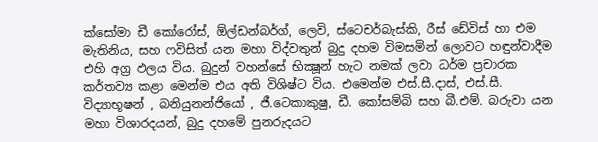ක්සෝමා ඩී කෝරෝස්, ඕල්ඩන්බර්ග්, ලෙවි, ස්ටෙචර්බැස්කි, රීස් ඩේවිස් හා එම මැතිනිය, සහ ෆවිසිත් යන මහා විද්වතුන් බුදු දහම විමසමින් ලොවට හඳුන්වාදීම එහි අග්‍ර ඵලය විය. බුදුන් වහන්සේ භික්‍ෂූන් හැට නමක් ලවා ධර්ම ප්‍රචාරක කර්තව්‍ය කළා මෙන්ම එය අති විශිෂ්ට විය. එමෙන්ම එස්.සී.දාස්, එස්.සී. විද්‍යාභූෂන් , බනියුනන්ජියෝ , ජී.ටෙකාකුෂු, ඩී. කෝසම්බි සහ බී.එම්. බරුවා යන මහා විශාරදයන්, බුදු දහමේ පුනරුදයට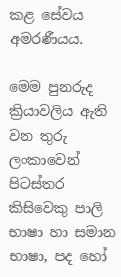කළ සේවය අමරණීයය.

මෙම පුනරුද ක්‍රියාවලිය ඇති වන තුරු ලංකාවෙන් පිටස්තර කිසිවෙකු පාලි භාෂා හා සමාන භාෂා, පද හෝ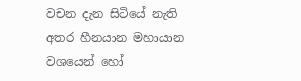වචන දැන සිටියේ නැති අතර හීනයාන මහායාන වශයෙන් හෝ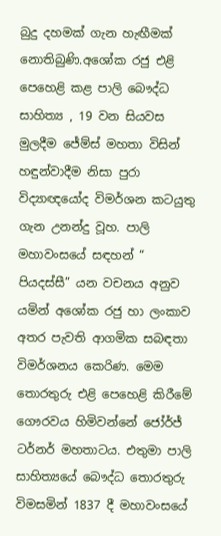බුදු දහමක් ගැන හැඟීමක් නොතිබුණි.අශෝක රජු එළි පෙහෙළි කළ පාලි බෞද්ධ සාහිත්‍ය , 19 වන සියවස මුලදීම ජේම්ස් මහතා විසින් හඳුන්වාදීම නිසා පුරා විද්‍යාඥයෝද විමර්ශන කටයුතු ගැන උනන්දු වූහ. පාලි මහාවංසයේ සඳහන් “ පියදස්සී” යන වචනය අනුව යමින් අශෝක රජු හා ලංකාව අතර පැවති ආගමික සබඳතා විමර්ශනය කෙරිණ. මෙම තොරතුරු එළි පෙහෙළි කිරීමේ ගෞරවය හිමිවන්නේ ජෝර්ජ් ටර්නර් මහතාටය. එතුමා පාලි සාහිත්‍යයේ බෞද්ධ තොරතුරු විමසමින් 1837 දී මහාවංසයේ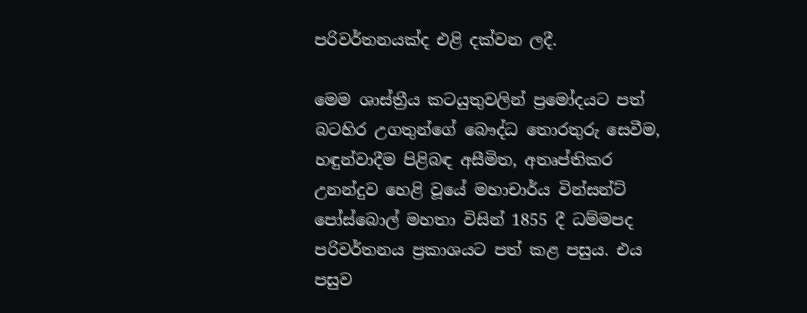පරිවර්තනයක්ද එළි දක්වන ලදී.

මෙම ශාස්ත්‍රීය කටයුතුවලින් ප්‍රමෝදයට පත් බටහිර උගතුන්ගේ බෞද්ධ තොරතුරු සෙවීම, හඳුන්වාදීම පිළිබඳ අසීමිත, අතෘප්තිකර උනන්දුව හෙළි වූයේ මහාචාර්ය වින්සන්ට් පෝස්බොල් මහතා විසින් 1855 දී ධම්මපද පරිවර්තනය ප්‍රකාශයට පත් කළ පසුය. එය පසුව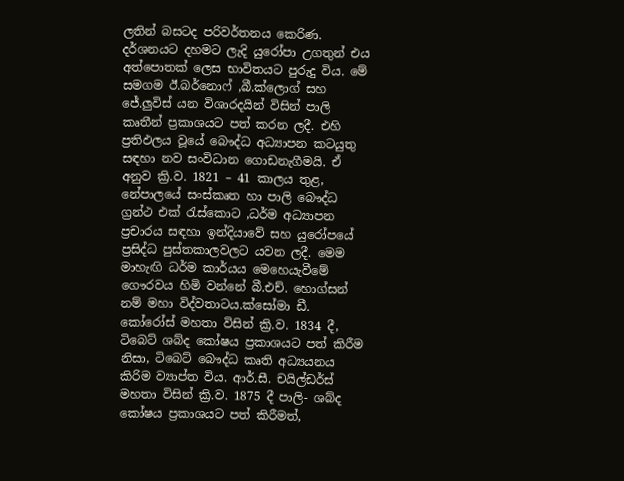ලතින් බසටද පරිවර්තනය කෙරිණ. දර්ශනයට දහමට ලැදි යුරෝපා උගතුන් එය අත්පොතක් ලෙස භාවිතයට පුරුදු විය. මේ සමගම ඊ.බර්නොෆ් ,බී.ක්ලොග් සහ ජේ.ලුවිස් යන විශාරදයින් විසින් පාලි කෘතීන් ප්‍රකාශයට පත් කරන ලදී. එහි ප්‍රතිඵලය වූයේ බෞද්ධ අධ්‍යාපන කටයුතු සඳහා නව සංවිධාන ගොඩනැගීමයි. ඒ අනුව ක්‍රි.ව. 1821 – 41 කාලය තුළ, නේපාලයේ සංස්කෘත හා පාලි බෞද්ධ ග්‍රන්ථ එක් රැස්කොට ,ධර්ම අධ්‍යාපන ප්‍රචාරය සඳහා ඉන්දියාවේ සහ යුරෝපයේ ප්‍රසිද්ධ පුස්තකාලවලට යවන ලදී. මෙම මාහැඟි ධර්ම කාර්යය මෙහෙයැවීමේ ගෞරවය හිමි වන්නේ බී.එච්. හොග්සන් නම් මහා විද්වතාටය.ක්සෝමා ඩී. කෝරෝස් මහතා විසින් ක්‍රි.ව. 1834 දී, ටිබෙට් ශබ්ද කෝෂය ප්‍රකාශයට පත් කිරීම නිසා, ටිබෙට් බෞද්ධ කෘති අධ්‍යයනය කිරිම ව්‍යාප්ත විය. ආර්.සී. චයිල්ඩර්ස් මහතා විසින් ක්‍රි.ව. 1875 දී පාලි- ශබ්ද කෝෂය ප්‍රකාශයට පත් කිරීමත්,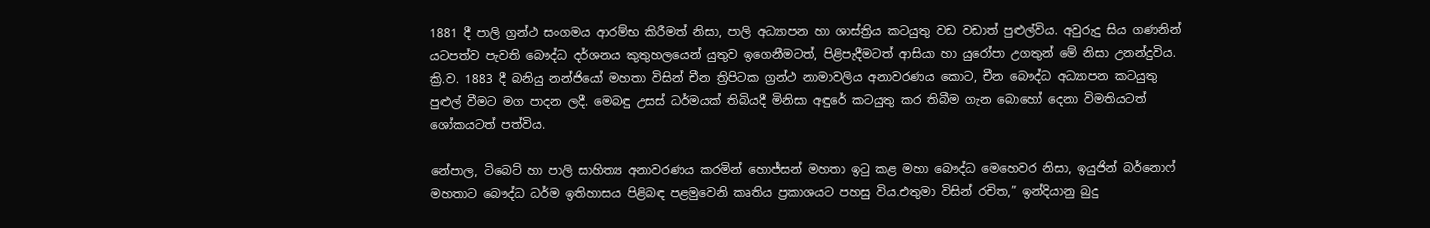1881 දී පාලි ග්‍රන්ථ සංගමය ආරම්භ කිරීමත් නිසා, පාලි අධ්‍යාපන හා ශාස්ත්‍රිය කටයුතු වඩ වඩාත් පුළුල්විය. අවුරුදු සිය ගණනින් යටපත්ව පැවති බෞද්ධ දර්ශනය කුතුහලයෙන් යුතුව ඉගෙනීමටත්, පිළිපැදීමටත් ආසියා හා යුරෝපා උගතුන් මේ නිසා උනන්දුවිය. ක්‍රි.ව. 1883 දී බනියු නන්ජියෝ මහතා විසින් චීන ත්‍රිපිටක ග්‍රන්ථ නාමාවලිය අනාවරණය කොට, චීන බෞද්ධ අධ්‍යාපන කටයුතු පුළුල් වීමට මග පාදන ලදී. මෙබඳු උසස් ධර්මයක් තිබියදී මිනිසා අඳුරේ කටයුතු කර තිබීම ගැන බොහෝ දෙනා විමතියටත් ශෝකයටත් පත්විය.

නේපාල, ටිබෙට් හා පාලි සාහිත්‍ය අනාවරණය කරමින් හොජ්සන් මහතා ඉටු කළ මහා බෞද්ධ මෙහෙවර නිසා, ඉයුජින් බර්නොෆ් මහතාට බෞද්ධ ධර්ම ඉතිහාසය පිළිබඳ පළමුවෙනි කෘතිය ප්‍රකාශයට පහසු විය.එතුමා විසින් රචිත,” ඉන්දියානු බුදු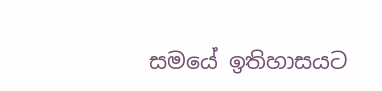සමයේ ඉතිහාසයට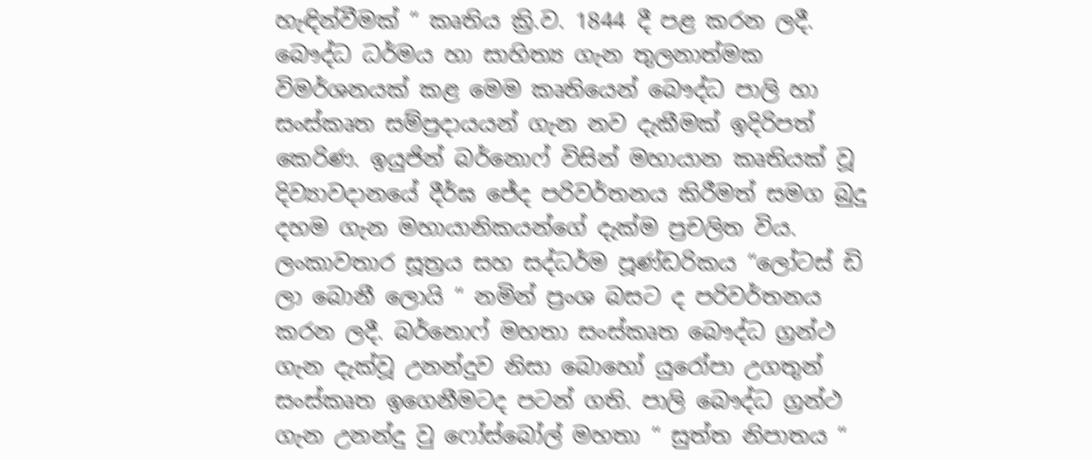හැඳින්වීමක් “ කෘතිය ක්‍රි.ව. 1844 දී පළ කරන ලදී. බෞද්ධ ධර්මය හා සාහිත්‍ය ගැන තුලනාත්මක විමර්ශනයක් කළ මෙම කෘතියෙන් බෞද්ධ පාලි හා සංස්කෘත සම්ප්‍රදායයන් ගැන නව දැකීමක් ඉදිරිපත් කෙරිණ. ඉයුජින් බර්නොෆ් විසින් මහායාන කෘතියක් වූ දිව්‍යාවදානයේ දීර්ඝ ජේද පරිවර්තනය කිරීමත් සමග බුදු දහම ගැන මහායානිකයන්ගේ දැක්ම ප්‍රචලිත විය. ලංකාවතාර සූත්‍රය සහ සද්ධර්ම පූණ්ඩරිකය “ලෝටස් ඩි ලා බොනී ලොයි “ නමින් ප්‍රංශ බසට ද පරිවර්තනය කරන ලදී. බර්නොෆ් මහතා සංස්කෘත බෞද්ධ ග්‍රන්ථ ගැන දැක්වූ උනන්දුව නිසා බොහෝ යුරෝපා උගතුන් සංස්කෘත ඉගෙනීමටද පටන් ගති. පාලි බෞද්ධ ග්‍රන්ථ ගැන උනන්දු වු ෆෝස්බෝල් මහතා “ සුත්ත නිපාතය “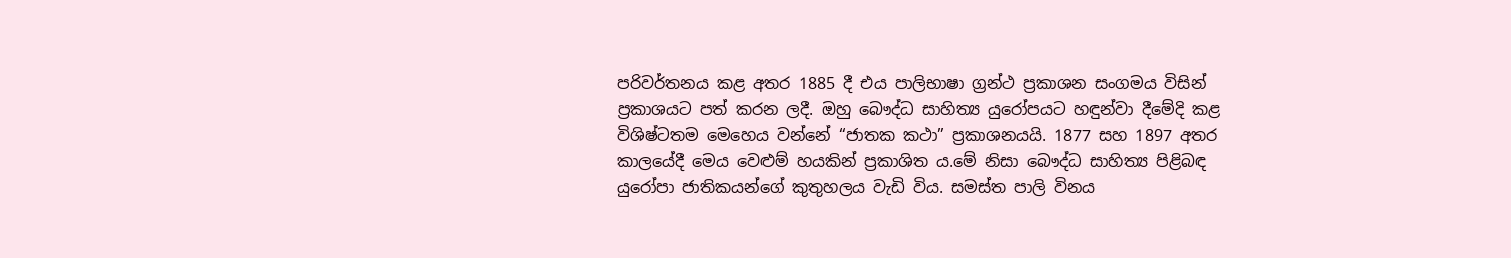පරිවර්තනය කළ අතර 1885 දී එය පාලිභාෂා ග්‍රන්ථ ප්‍රකාශන සංගමය විසින් ප්‍රකාශයට පත් කරන ලදී. ඔහු බෞද්ධ සාහිත්‍ය යුරෝපයට හඳුන්වා දීමේදි කළ විශිෂ්ටතම මෙහෙය වන්නේ “ජාතක කථා” ප්‍රකාශනයයි. 1877 සහ 1897 අතර කාලයේදී මෙය වෙළුම් හයකින් ප්‍රකාශිත ය.මේ නිසා බෞද්ධ සාහිත්‍ය පිළිබඳ යුරෝපා ජාතිකයන්ගේ කුතුහලය වැඩි විය. සමස්ත පාලි විනය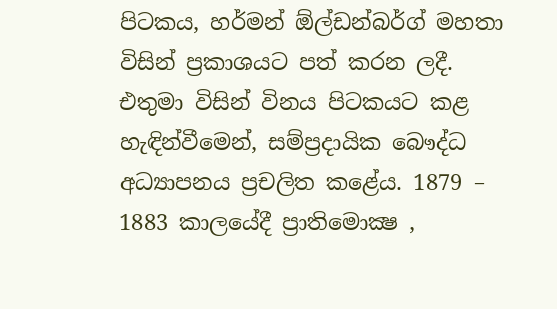පිටකය, හර්මන් ඕල්ඩන්බර්ග් මහතා විසින් ප්‍රකාශයට පත් කරන ලදී. එතුමා විසින් විනය පිටකයට කළ හැඳින්වීමෙන්, සම්ප්‍රදායික බෞද්ධ අධ්‍යාපනය ප්‍රචලිත කළේය. 1879 – 1883 කාලයේදී ප්‍රාතිමොක්‍ෂ ,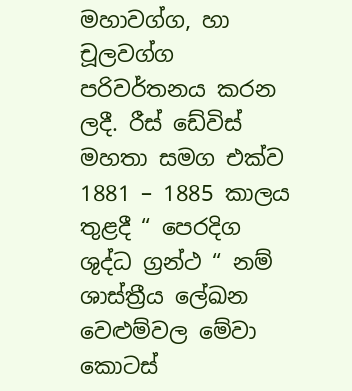මහාවග්ග, හා චූලවග්ග පරිවර්තනය කරන ලදී. රීස් ඩේවිස් මහතා සමග එක්ව 1881 – 1885 කාලය තුළදී “ පෙරදිග ශුද්ධ ග්‍රන්ථ “ නම් ශාස්ත්‍රීය ලේඛන වෙළුම්වල මේවා කොටස්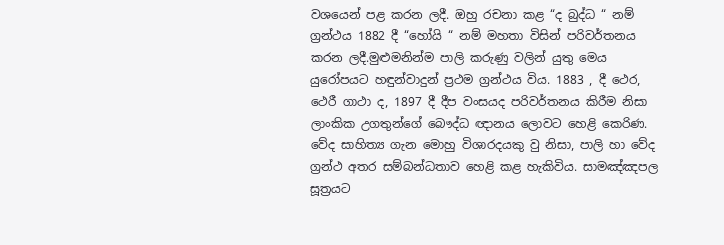වශයෙන් පළ කරන ලදී. ඔහු රචනා කළ “ද බුද්ධ “ නම් ග්‍රන්ථය 1882 දී “හෝයි “ නම් මහතා විසින් පරිවර්තනය කරන ලදී.මුළුමනින්ම පාලි කරුණු වලින් යුතු මෙය යුරෝපයට හඳුන්වාදුන් ප්‍රථම ග්‍රන්ථය විය. 1883 , දී ථෙර, ථෙරී ගාථා ද, 1897 දී දීප වංසයද පරිවර්තනය කිරීම නිසා ලාංකික උගතුන්ගේ බෞද්ධ ඥානය ලොවට හෙළි කෙරිණ. වේද සාහිත්‍ය ගැන මොහු විශාරදයකු වු නිසා, පාලි හා වේද ග්‍රන්ථ අතර සම්බන්ධතාව හෙළි කළ හැකිවිය. සාමඤ්ඤපල සූත්‍රයට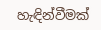හැඳින්වීමක්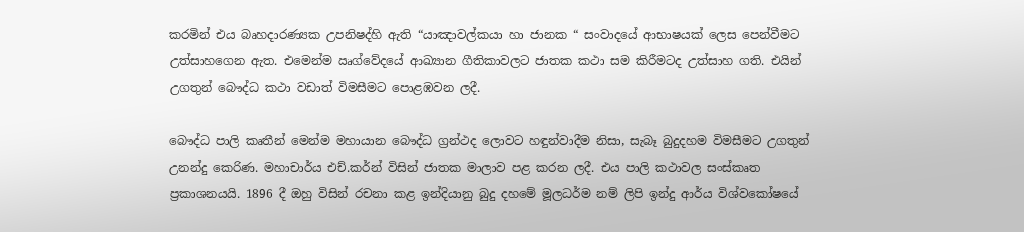කරමින් එය බෘහදාරණ්‍යක උපනිෂද්හි ඇති “යාඤාවල්කයා හා ජානක “ සංවාදයේ ආභාෂයක් ලෙස පෙන්වීමට උත්සාහගෙන ඇත. එමෙන්ම ඍග්වේදයේ ආඛ්‍යාන ගීතිකාවලට ජාතක කථා සම කිරීමටද උත්සාහ ගති. එයින් උගතුන් බෞද්ධ කථා වඩාත් විමසීමට පොළඹවන ලදී.

බෞද්ධ පාලි කෘතීන් මෙන්ම මහායාන බෞද්ධ ග්‍රන්ථද ලොවට හඳුන්වාදීම නිසා, සැබෑ බුදුදහම විමසීමට උගතුන් උනන්දු කෙරිණ. මහාචාර්ය එච්.කර්න් විසින් ජාතක මාලාව පළ කරන ලදී. එය පාලි කථාවල සංස්කෘත ප්‍රකාශනයයි. 1896 දී ඔහු විසින් රචනා කළ ඉන්දියානු බුදු දහමේ මූලධර්ම නම් ලිපි ඉන්දු ආර්ය විශ්වකෝෂයේ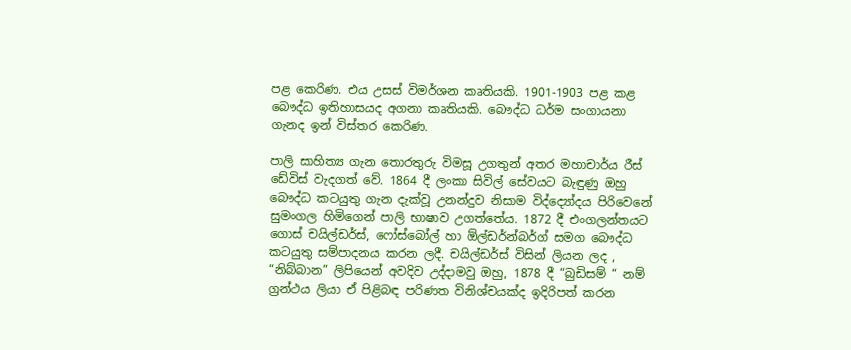පළ කෙරිණ. එය උසස් විමර්ශන කෘතියකි. 1901-1903 පළ කළ බෞද්ධ ඉතිහාසයද අගනා කෘතියකි. බෞද්ධ ධර්ම සංගායනා ගැනද ඉන් විස්තර කෙරිණ.

පාලි සාහිත්‍ය ගැන තොරතුරු විමසූ උගතුන් අතර මහාචාර්ය රීස් ඩේවිස් වැදගත් වේ. 1864 දී ලංකා සිවිල් සේවයට බැඳුණු ඔහු බෞද්ධ කටයුතු ගැන දැක්වූ උනන්දුව නිසාම විද්ද්‍යෝදය පිරිවෙනේ සුමංගල හිමිගෙන් පාලි භාෂාව උගත්තේය. 1872 දී එංගලන්තයට ගොස් චයිල්ඩර්ස්, ෆෝස්බෝල් හා ඕල්ඩර්න්බර්ග් සමග බෞද්ධ කටයුතු සම්පාදනය කරන ලදී. චයිල්ඩර්ස් විසින් ලියන ලද , “නිබ්බාන” ලිපියෙන් අවදිව උද්දාමවු ඔහු, 1878 දී “බුඩිසම් “ නම් ග්‍රන්ථය ලියා ඒ පිළිබඳ පරිණත විනිශ්චයක්ද ඉදිරිපත් කරන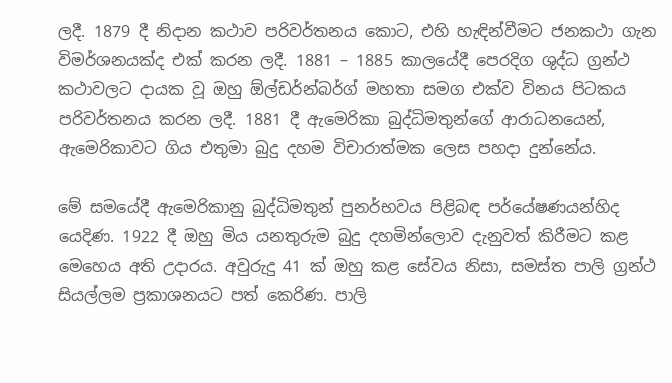ලදී. 1879 දී නිදාන කථාව පරිවර්තනය කොට, එහි හැඳින්වීමට ජනකථා ගැන විමර්ශනයක්ද එක් කරන ලදී. 1881 – 1885 කාලයේදී පෙරදිග ශුද්ධ ග්‍රන්ථ කථාවලට දායක වූ ඔහු ඕල්ඩර්න්බර්ග් මහතා සමග එක්ව විනය පිටකය පරිවර්තනය කරන ලදී. 1881 දී ඇමෙරිකා බුද්ධිමතුන්ගේ ආරාධනයෙන්, ඇමෙරිකාවට ගිය එතුමා බුදු දහම විචාරාත්මක ලෙස පහදා දුන්නේය.

මේ සමයේදී ඇමෙරිකානු බුද්ධිමතුන් පුනර්භවය පිළිබඳ පර්යේෂණයන්හිද යෙදිණ. 1922 දී ඔහු මිය යනතුරුම බුදු දහමින්ලොව දැනුවත් කිරීමට කළ මෙහෙය අති උදාරය. අවුරුදු 41 ක් ඔහු කළ සේවය නිසා, සමස්ත පාලි ග්‍රන්ථ සියල්ලම ප්‍රකාශනයට පත් කෙරිණ. පාලි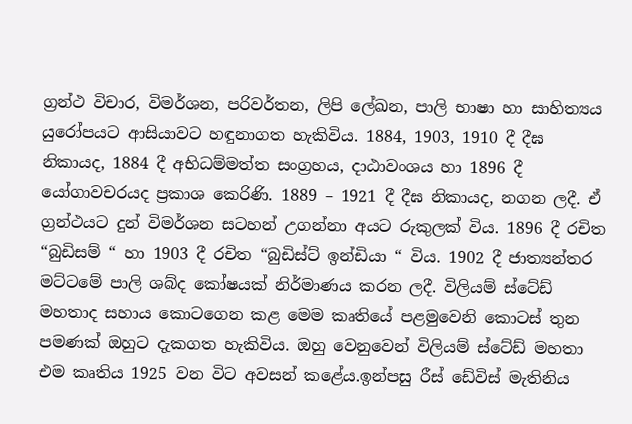ග්‍රන්ථ විචාර, විමර්ශන, පරිවර්තන, ලිපි ලේඛන, පාලි භාෂා හා සාහිත්‍යය යුරෝපයට ආසියාවට හඳුනාගත හැකිවිය. 1884, 1903, 1910 දී දීඝ නිකායද, 1884 දී අභිධම්මත්ත සංග්‍රහය, දාඨාවංශය හා 1896 දී යෝගාවචරයද ප්‍රකාශ කෙරිණි. 1889 – 1921 දී දීඝ නිකායද, නගන ලදී. ඒ ග්‍රන්ථයට දුන් විමර්ශන සටහන් උගන්නා අයට රුකුලක් විය. 1896 දී රචිත “බුඩිසම් “ හා 1903 දී රචිත “බුඩිස්ට් ඉන්ඩියා “ විය. 1902 දී ජාත්‍යන්තර මට්ටමේ පාලි ශබ්ද කෝෂයක් නිර්මාණය කරන ලදී. විලියම් ස්ටේඩ් මහතාද සහාය කොටගෙන කළ මෙම කෘතියේ පළමුවෙනි කොටස් තුන පමණක් ඔහුට දැකගත හැකිවිය. ඔහු වෙනුවෙන් විලියම් ස්ටේඩ් මහතා එම කෘතිය 1925 වන විට අවසන් කළේය.ඉන්පසු රීස් ඩේවිස් මැතිනිය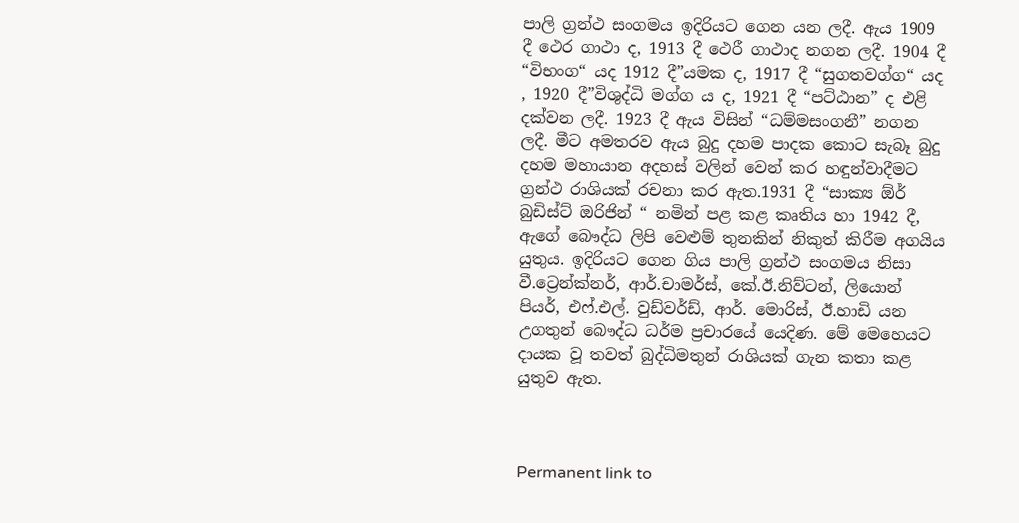පාලි ග්‍රන්ථ සංගමය ඉදිරියට ගෙන යන ලදී. ඇය 1909 දී ථෙර ගාථා ද, 1913 දී ථෙරී ගාථාද නගන ලදී. 1904 දී “විභංග“ යද 1912 දී”යමක ද, 1917 දී “සුගතවග්ග“ යද , 1920 දී”විශුද්ධි මග්ග ය ද, 1921 දී “පට්ඨාන” ද එළි දක්වන ලදී. 1923 දී ඇය විසින් “ධම්මසංගනී” නගන ලදී. මීට අමතරව ඇය බුදු දහම පාදක කොට සැබෑ බුදු දහම මහායාන අදහස් වලින් වෙන් කර හඳුන්වාදීමට ග්‍රන්ථ රාශියක් රචනා කර ඇත.1931 දී “සාක්‍ය ඕර් බුඩිස්ට් ඔරිජින් “ නමින් පළ කළ කෘතිය හා 1942 දී, ඇගේ බෞද්ධ ලිපි වෙළුම් තුනකින් නිකුත් කිරීම අගයිය යුතුය. ඉදිරියට ගෙන ගිය පාලි ග්‍රන්ථ සංගමය නිසා වී.ට්‍රෙන්ක්නර්, ආර්.චාමර්ස්, කේ.ඊ.නිව්ටන්, ලියොන් පියර්, එෆ්.එල්. වුඩ්වර්ඩ්, ආර්. මොරිස්, ඊ.හාඩි යන උගතුන් බෞද්ධ ධර්ම ප්‍රචාරයේ යෙදිණ. මේ මෙහෙයට දායක වූ තවත් බුද්ධිමතුන් රාශියක් ගැන කතා කළ යුතුව ඇත.



Permanent link to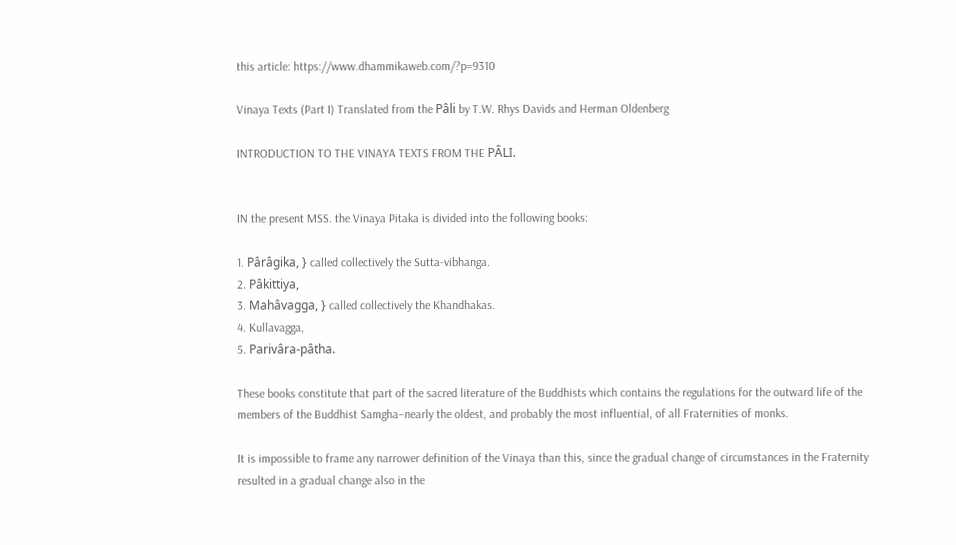this article: https://www.dhammikaweb.com/?p=9310

Vinaya Texts (Part I) Translated from the Pâli by T.W. Rhys Davids and Herman Oldenberg

INTRODUCTION TO THE VINAYA TEXTS FROM THE PÂLI.


IN the present MSS. the Vinaya Pitaka is divided into the following books:

1. Pârâgika, } called collectively the Sutta-vibhanga.
2. Pâkittiya,
3. Mahâvagga, } called collectively the Khandhakas.
4. Kullavagga,
5. Parivâra-pâtha.

These books constitute that part of the sacred literature of the Buddhists which contains the regulations for the outward life of the members of the Buddhist Samgha–nearly the oldest, and probably the most influential, of all Fraternities of monks.

It is impossible to frame any narrower definition of the Vinaya than this, since the gradual change of circumstances in the Fraternity resulted in a gradual change also in the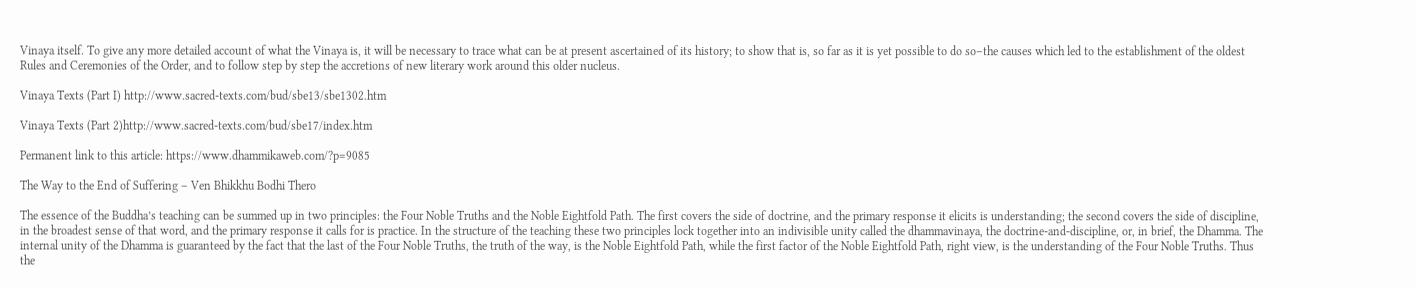Vinaya itself. To give any more detailed account of what the Vinaya is, it will be necessary to trace what can be at present ascertained of its history; to show that is, so far as it is yet possible to do so–the causes which led to the establishment of the oldest Rules and Ceremonies of the Order, and to follow step by step the accretions of new literary work around this older nucleus.

Vinaya Texts (Part I) http://www.sacred-texts.com/bud/sbe13/sbe1302.htm

Vinaya Texts (Part 2)http://www.sacred-texts.com/bud/sbe17/index.htm

Permanent link to this article: https://www.dhammikaweb.com/?p=9085

The Way to the End of Suffering – Ven Bhikkhu Bodhi Thero

The essence of the Buddha’s teaching can be summed up in two principles: the Four Noble Truths and the Noble Eightfold Path. The first covers the side of doctrine, and the primary response it elicits is understanding; the second covers the side of discipline, in the broadest sense of that word, and the primary response it calls for is practice. In the structure of the teaching these two principles lock together into an indivisible unity called the dhammavinaya, the doctrine-and-discipline, or, in brief, the Dhamma. The internal unity of the Dhamma is guaranteed by the fact that the last of the Four Noble Truths, the truth of the way, is the Noble Eightfold Path, while the first factor of the Noble Eightfold Path, right view, is the understanding of the Four Noble Truths. Thus the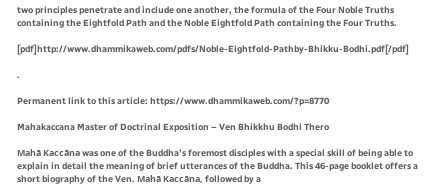two principles penetrate and include one another, the formula of the Four Noble Truths containing the Eightfold Path and the Noble Eightfold Path containing the Four Truths.

[pdf]http://www.dhammikaweb.com/pdfs/Noble-Eightfold-Pathby-Bhikku-Bodhi.pdf[/pdf]

.

Permanent link to this article: https://www.dhammikaweb.com/?p=8770

Mahakaccana Master of Doctrinal Exposition – Ven Bhikkhu Bodhi Thero

Mahā Kaccāna was one of the Buddha’s foremost disciples with a special skill of being able to explain in detail the meaning of brief utterances of the Buddha. This 46-page booklet offers a short biography of the Ven. Mahā Kaccāna, followed by a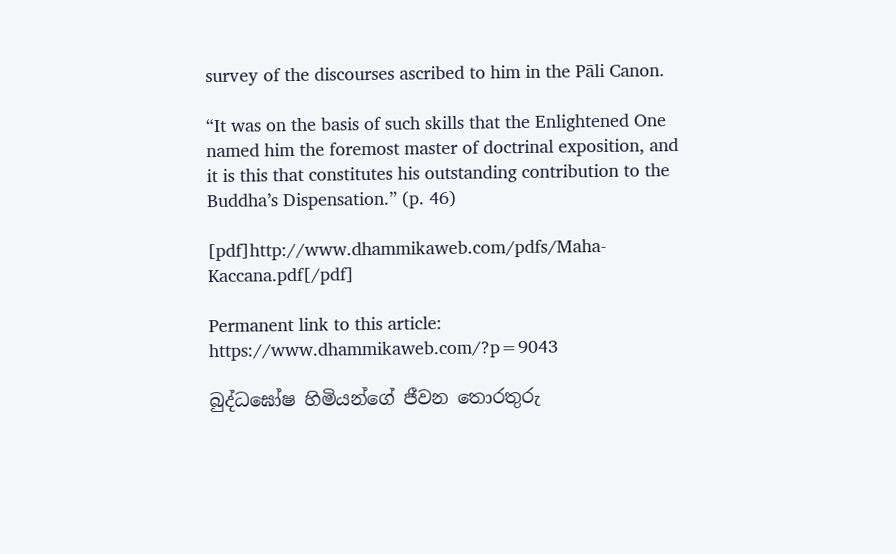survey of the discourses ascribed to him in the Pāli Canon.

“It was on the basis of such skills that the Enlightened One named him the foremost master of doctrinal exposition, and it is this that constitutes his outstanding contribution to the Buddha’s Dispensation.” (p. 46)

[pdf]http://www.dhammikaweb.com/pdfs/Maha-Kaccana.pdf[/pdf]

Permanent link to this article: https://www.dhammikaweb.com/?p=9043

බුද්ධඝෝෂ හිමියන්ගේ ජීවන තොරතුරු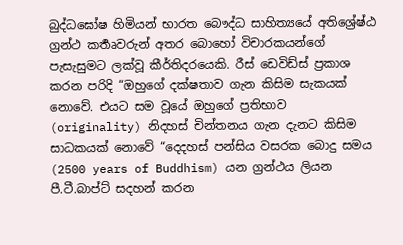බුද්ධඝෝෂ හිමියන් භාරත බෞද්ධ සාහිත්‍යයේ අතිශ්‍රේෂ්ඨ ග්‍රන්ථ කර්‍තෘවරුන් අතර බොහෝ විචාරකයන්ගේ පැසැසුමට ලක්වූ කීර්තිදරයෙකි. රීස් ඩෙවිඩ්ස් ප්‍රකාශ කරන පරිදි “ඔහුගේ දක්ෂතාව ගැන කිසිම සැකයක් නොවේ. එයට සම වූයේ ඔහුගේ ප්‍රතිභාව (originality) නිදහස් චින්තනය ගැන දැනට කිසිම සාධකයක් නොවේ “දෙදහස් පන්සිය වසරක බොදු සමය (2500 years of Buddhism) යන ග්‍ර‍න්ථය ලියන පී.ටී.බාප්ට් සදහන් කරන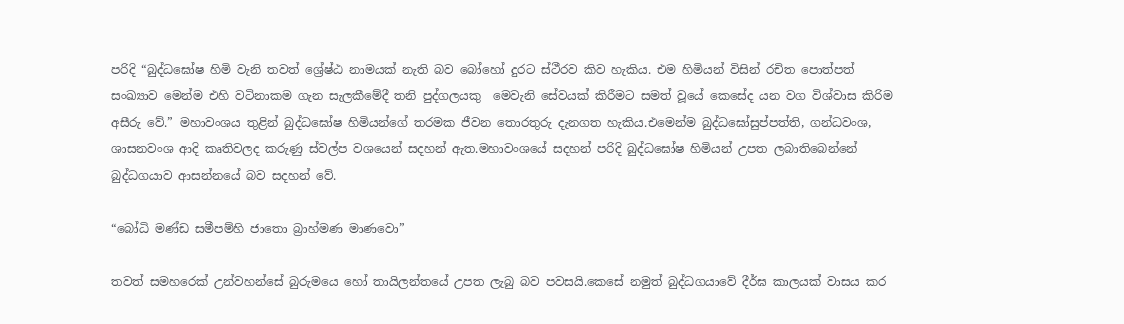පරිදි “බුද්ධඝෝෂ හිමි වැනි තවත් ශ්‍රේෂ්ඨ නාමයක් නැති බව බෝහෝ දුරට ස්ථීරව කිව හැකිය. එම හිමියන් විසින් රචිත පොත්පත් සංඛ්‍යාව මෙන්ම එහි වටිනාකම ගැන සැලකීමේදී තනි පුද්ගලයකු ‍ මෙවැනි සේවයක් කිරීමට සමත් වූයේ කෙසේද යන වග විශ්වාස කිරිම අසීරු වේ.” මහාවංශය තුළින් බුද්ධ‍ඝෝෂ හිමියන්ගේ තරමක ජීවන තොරතුරු දැනගත හැකිය.එමෙන්ම බුද්ධඝෝසුප්පත්ති, ගන්ධවංශ, ශාසනවංශ ආදි කෘතිවලද කරුණු ස්වල්ප වශයෙන් සදහන් ඇත.මහාවංශයේ සදහන් පරිදි බුද්ධඝෝෂ හිමියන් උපත ලබාතිබෙන්නේ බුද්ධගයාව ආසන්නයේ බව සදහන් වේ.

“බෝධි මණ්ඩ සමීපම්හි ජාතො බ්‍රාහ්මණ මාණවො”

තවත් සමහරෙක් උන්වහන්සේ බුරුමයෙ හෝ තායිලන්තයේ උපත ලැබු බව පවසයි.කෙසේ නමුත් බුද්ධගයාවේ දීර්ඝ කාලයක් වාසය කර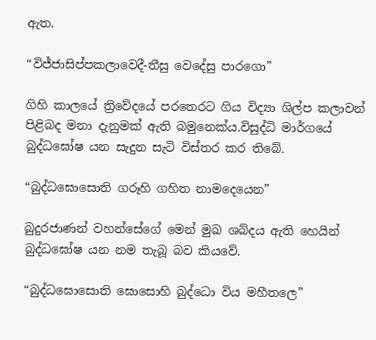ඇත.

“විජ්ජාසිප්පකලා‍වෙදී-තීසු වෙදේසු පාරගො”

ගිහි කාලයේ ත්‍රිවේදයේ පරතෙරට ගිය විද්‍යා ශිල්ප කලාවන් පිළිබද මනා දැනුමක් ඇති බමුනෙක්ය.විසුද්ධි මාර්ගයේ බුද්ධඝෝෂ යන සැදුන සැටි විස්තර කර තිබේ.

“බුද්ධඝොසොති ගරූහි ගහිත නාමදෙ‍යෙන”

බුදුරජාණන් වහන්සේගේ මෙන් මුඛ ශබ්දය ඇති හෙයින් බුද්ධඝෝෂ යන නම තැබූ බව කියවේ.

“බුද්ධඝොසොති ඝොසොහි බුද්ධො විය මහීතලෙ”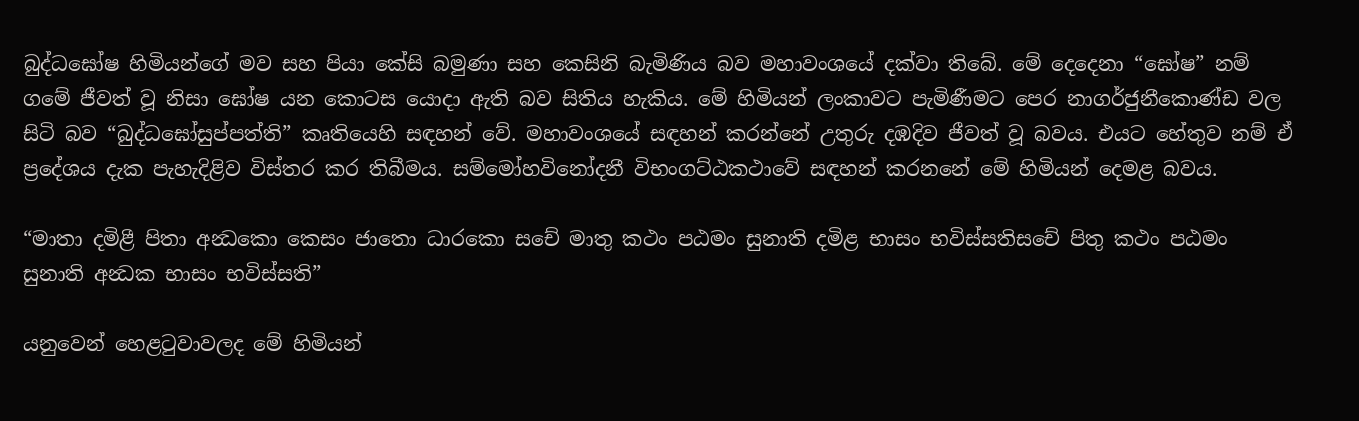බුද්ධඝෝෂ හිමියන්ගේ මව සහ පියා කේසි බමුණා සහ කෙසිනි බැමිණිය බව මහාවංශයේ දක්වා තිබේ. මේ දෙදෙනා “ඝෝෂ” නම් ගමේ ජීවත් වූ නිසා ‍ඝෝෂ යන කොටස යොදා ඇති බව සිතිය හැකිය. මේ හිමියන් ලංකාවට පැමිණීමට පෙර නාගර්ජුනීකොණ්ඩ වල සිටි බව “බුද්ධඝෝසුප්පත්ති” කෘතියෙහි සඳහන් වේ. මහාවංශයේ සඳහන් කරන්නේ උතුරු දඹදිව ජීවත් වූ බවය. එයට හේතුව නම් ඒ ප්‍රදේශය දැක පැහැදිළිව විස්තර කර තිබීමය. සම්මෝහවිනෝදනී විභංගට්ඨකථාවේ සඳහන් කරනනේ මේ හිමියන් දෙමළ බවය.

“මාතා දමිළී පිතා අන්‍ධකො කෙසං ජාතො ධාරකො සචේ මාතු කථං පඨමං සුනාති දමිළ භාසං භවිස්සතිසචේ පිතු කථං පඨමං සුනාති අන්‍ධක භාසං භවිස්සති”

යනුවෙන් හෙළටුවාවලද මේ හිමියන්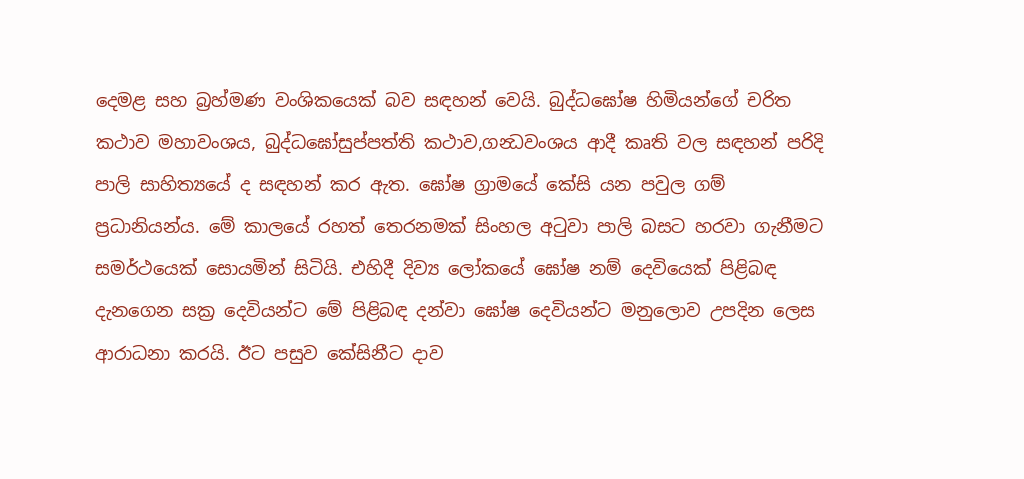දෙමළ සහ බ්‍රහ්මණ වංශිකයෙක් බව සඳහන් වෙයි. බුද්ධඝෝෂ හිමියන්ගේ චරිත කථාව මහාවංශය, බුද්ධඝෝසුප්පත්ති කථාව,ගන්‍ධවංශය ආදී කෘති වල සඳහන් පරිදි පාලි සාහිත්‍යයේ ද සඳහන් කර ඇත. ඝෝෂ ග්‍රාමයේ කේසි යන පවුල ගම් ප්‍රධානියන්ය. මේ කාලයේ රහත් තෙරනමක් සිංහල අටුවා පාලි බසට හරවා ගැනීමට සමර්ථයෙක් සොයමින් සිටියි. එහිදී දිව්‍ය ලෝකයේ ඝෝෂ නම් දෙවියෙක් පිළිබඳ දැනගෙන සක්‍ර දෙවියන්ට මේ පිළිබඳ දන්වා ඝෝෂ දෙවියන්ට මනුලොව උපදින ලෙස ආරාධනා කරයි. ඊට පසුව කේසිනීට දාව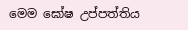මෙම ඝෝෂ උප්පත්තිය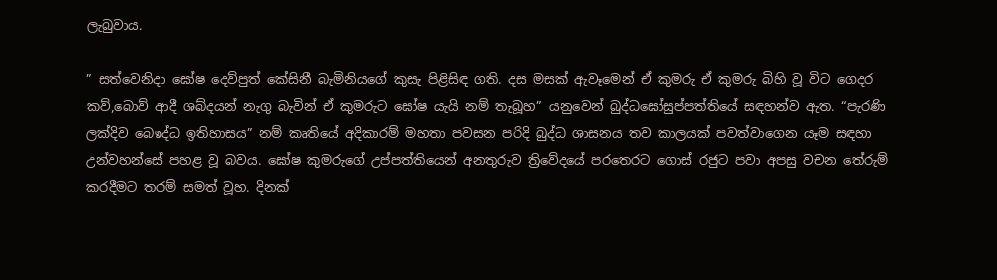ලැබුවාය.

” සත්වෙනිදා ඝෝෂ දෙව්පුත් කේසිනී බැමිනියගේ කුසැ පිළිසිඳ ගති. දස මසක් ඇවෑමෙන් ඒ කුමරු ඒ කුමරු බිහි වූ විට ගෙදර කව්,බොව් ආදී ශබ්දයන් නැගු බැවින් ඒ කුමරුට ඝෝෂ යැයි නම් තැබූහ” යනුවෙන් බුද්ධඝෝසුප්පත්තියේ සඳහන්ව ඇත. “පැරණි ලක්දිව බෙෳද්ධ ඉතිහාසය” නම් කෘතියේ අදිකාරම් මහතා පවසන පරිදි බුද්ධ ශාසනය තව කාලයක් පවත්වාගෙන යෑම සඳහා උන්වහන්සේ පහළ වූ බවය. ඝෝෂ කුමරුගේ උප්පත්තියෙන් අනතුරුව ත්‍රිවේදයේ පර‍තෙරට ගොස් රජුට පවා අපසු වචන තේරුම් කරදීමට තරම් සමත් වූහ. දිනක්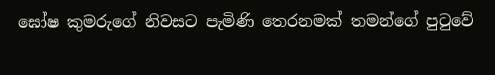ඝෝෂ කුමරුගේ නිවසට පැමිණි තෙරනමක් තමන්ගේ පුටුවේ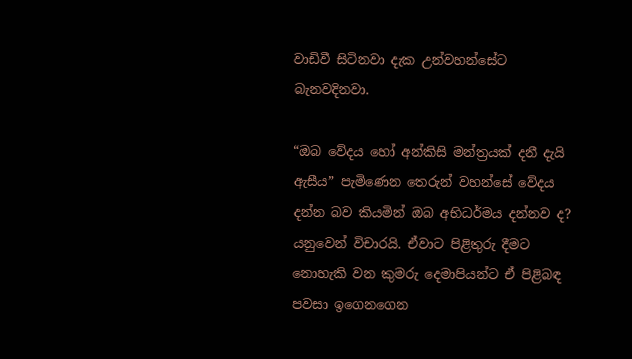වාඩිවී සිටිනවා දැක උන්වහන්සේට බැනවදිනවා.

“ඔබ වේදය හෝ අන්කිසි මන්ත්‍රයක් දනී දැයි ඇසීය” පැමිණෙන තෙරුන් වහන්සේ වේදය දන්න බව කියමින් ඔබ අභිධර්මය දන්නව ද? යනුවෙන් විචාරයි. ඒවාට පිළිතුරු දීමට නොහැකි වන කුමරු දෙමාපියන්ට ඒ පිළිබඳ පවසා ඉගෙනගෙන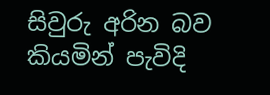සිවුරු අරින බව කියමින් පැවිදි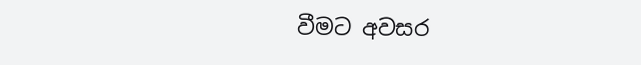වීමට අවසර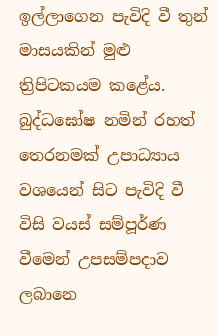ඉල්ලාගෙන පැවිදි වී තුන් මාසයකින් මුළු ත්‍රිපිටකයම කළේය. බුද්ධඝෝෂ නමින් රහත් තෙරනමක් උපාධ්‍යාය වශයෙන් සිට පැවිදි වී විසි වයස් සම්පූර්ණ වීමෙන් උපසම්පදාව ලබානෙ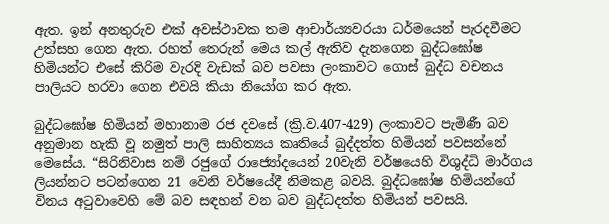ඇත. ඉන් අනතුරුව එක් අවස්ථාවක තම ආචාර්ය්‍යවරයා ධර්මයෙන් පැරදවීමට උත්සහ ගෙන ඇත. රහත් තෙරුන් මෙය කල් ඇතිව දැනගෙන බුද්ධඝෝෂ හිමියන්ට එසේ කිරිම වැරදි වැඩක් බව පවසා ලංකාවට ගොස් බුද්ධ වචනය පාලියට හරවා ගෙන එවයි කියා නියෝග කර ඇත.

බුද්ධඝෝෂ හිමියන් මහානාම රජ දවසේ (ක්‍රි.ව.407-429) ලංකාවට පැමිණී බව අනුමාන හැකි වූ නමුත් පාලි සාහිත්‍යය කෘතියේ බුද්දත්ත හිමියන් පවසන්නේ මෙසේය. “සිරිනිවාස නම් රජුගේ රාජ්‍යෝද‍යෙන් 20වැනි වර්ෂයෙහි විශුද්ධි මාර්ගය ලියන්නට පටන්ගෙන 21 වෙනි වර්ෂයේදී නිමකළ බවයි. බුද්ධඝෝෂ හිමියන්ගේ විනය අටුවා‍වෙහි මේ බව සඳහන් වන බව බුද්ධදත්ත හිමියන් පවසයි.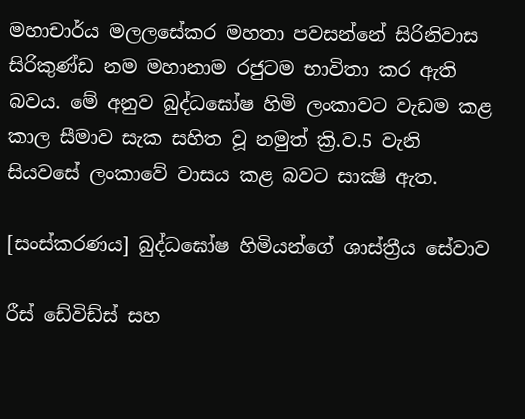මහාචාර්ය මලලසේකර මහතා පවසන්නේ සිරිනිවාස සිරිකුණ්ඩ නම මහානාම රජුටම භාවිතා කර ඇති බවය. මේ අනුව බුද්ධඝෝෂ හිමි ලංකාවට වැඩම කළ කාල සීමාව සැක සහිත වූ නමුත් ක්‍රි.ව.5 වැනි සියවසේ ලංකාවේ වාසය කළ බවට සාක්‍ෂි ඇත.

[සංස්කරණය] බුද්ධඝෝෂ හිමියන්ගේ ශාස්ත්‍රීය සේවාව

රීස් ඩේවිඩ්ස් සහ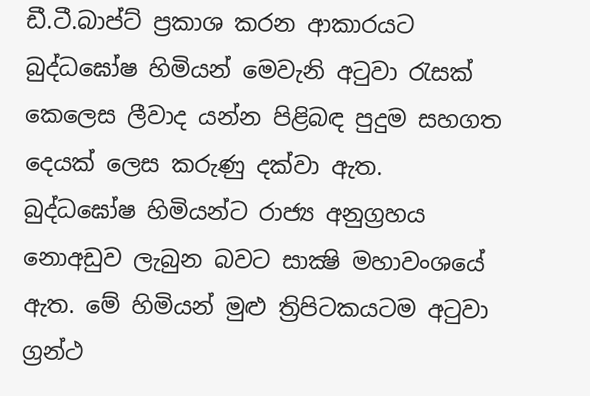ඩී.ටී.බාප්ට් ප්‍රකාශ කරන ආකාරයට බුද්ධඝෝෂ හිමියන් මෙවැනි අටුවා රැසක් කෙලෙස ලීවාද යන්න පිළිබඳ පුදුම සහගත දෙයක් ලෙස කරුණු දක්වා ඇත. බුද්ධඝෝෂ හිමියන්ට රාජ්‍ය අනුග්‍රහය නොඅඩුව ලැබුන බවට සාක්‍ෂි මහාවංශයේ ඇත. මේ හිමියන් මුළු ත්‍රිපිටකයටම අටුවා ග්‍රන්ථ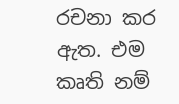රචනා කර ඇත. එම කෘති නම්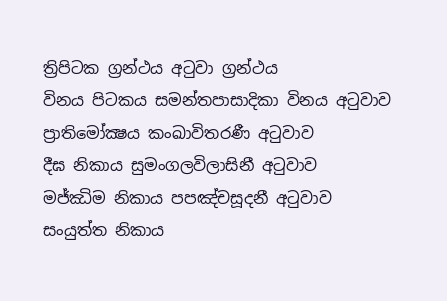ත්‍රිපිටක ග්‍රන්ථය අටුවා ග්‍රන්ථය
විනය පිටකය සමන්තපාසාදිකා විනය අටුවාව
ප්‍රාතිමෝක්‍ෂය කංඛාවිතරණී අටුවාව
දීඝ නිකාය සුමංගලවිලාසිනී අටුවාව
මජ්ඣිම නිකාය පපඤ්චසූදනී අටුවාව
සංයුත්ත නිකාය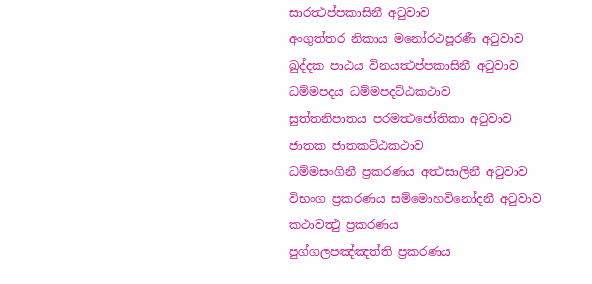සාරත්‍ථප්පකාසිනී අටුවාව
අංගුත්තර නිකාය මනෝරථපූරණී අටුවාව
ඛුද්දක පාඨය විනයත්‍ථප්පකාසිනී අටුවාව
ධම්මපදය ධම්මපදට්ඨකථාව
සුත්තනිපාතය පරමත්‍ථජෝතිකා අටුවාව
ජාතක ජාතකට්ඨකථාව
ධම්මසංගිනී ප්‍රකරණය අත්‍ථසාලිනී අටුවාව
විභංග ප්‍රකරණය සම්මොහවිනෝදනී අටුවාව
කථාවත්‍ථු ප්‍රකරණය
පුග්ගලපඤ්ඤත්ති ප්‍රකරණය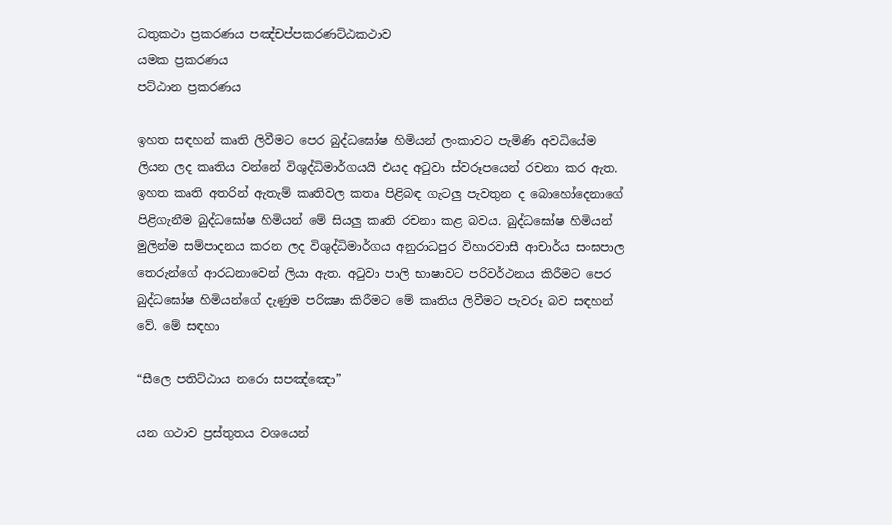ධතුකථා ප්‍රකරණය පඤ්චප්පකරණට්ඨකථාව
යමක ප්‍රකරණය
පට්ඨාන ප්‍රකරණය

ඉහත සඳහන් කෘති ලිවීමට පෙ‍ර බුද්ධඝෝෂ හිමියන් ලංකාවට පැමිණි අවධියේම ලි‍යන ලද කෘතිය වන්නේ විශුද්ධිමාර්ගයයි එයද අටුවා ස්වරූපයෙන් රචනා කර ඇත. ඉහත කෘති අතරින් ඇතැම් කෘතිවල කතෘ පිළිබඳ ගැටලු පැවතුන ද බොහෝදෙනාගේ පිළිගැනීම බුද්ධඝෝෂ හිමියන් මේ සියලු කෘති රචනා කළ බවය. බුද්ධඝෝෂ හිමියන් මුලින්ම සම්පාදනය කරන ලද විශුද්ධිමාර්ගය අනුරාධපුර විහාරවාසී ආචාර්ය සංඝපාල තෙරුන්ගේ ආරධනාවෙන් ලියා ඇත. අටුවා පාලි භාෂාවට පරිවර්ථනය කිරීමට පෙර බුද්ධඝෝෂ හිමියන්ගේ දැණුම පරික්‍ෂා කිරීමට මේ කෘතිය ලිවීමට පැවරූ බව සඳහන් වේ. මේ සඳහා

“සීලෙ පතිට්ඨාය නරො සපඤ්ඤො”

යන ගථාව ප්‍රස්තුතය වශයෙන්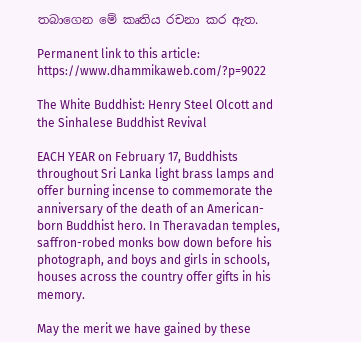තබාගෙන මේ කෘතිය රචනා කර ඇත.

Permanent link to this article: https://www.dhammikaweb.com/?p=9022

The White Buddhist: Henry Steel Olcott and the Sinhalese Buddhist Revival

EACH YEAR on February 17, Buddhists throughout Sri Lanka light brass lamps and offer burning incense to commemorate the anniversary of the death of an American-born Buddhist hero. In Theravadan temples, saffron-robed monks bow down before his photograph, and boys and girls in schools, houses across the country offer gifts in his memory.

May the merit we have gained by these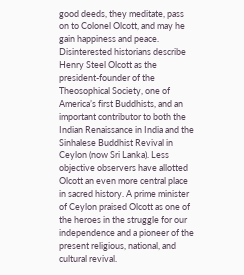good deeds, they meditate, pass on to Colonel Olcott, and may he gain happiness and peace. Disinterested historians describe Henry Steel Olcott as the president-founder of the Theosophical Society, one of America’s first Buddhists, and an important contributor to both the Indian Renaissance in India and the Sinhalese Buddhist Revival in Ceylon (now Sri Lanka). Less objective observers have allotted Olcott an even more central place in sacred history. A prime minister of Ceylon praised Olcott as one of the heroes in the struggle for our independence and a pioneer of the present religious, national, and cultural revival.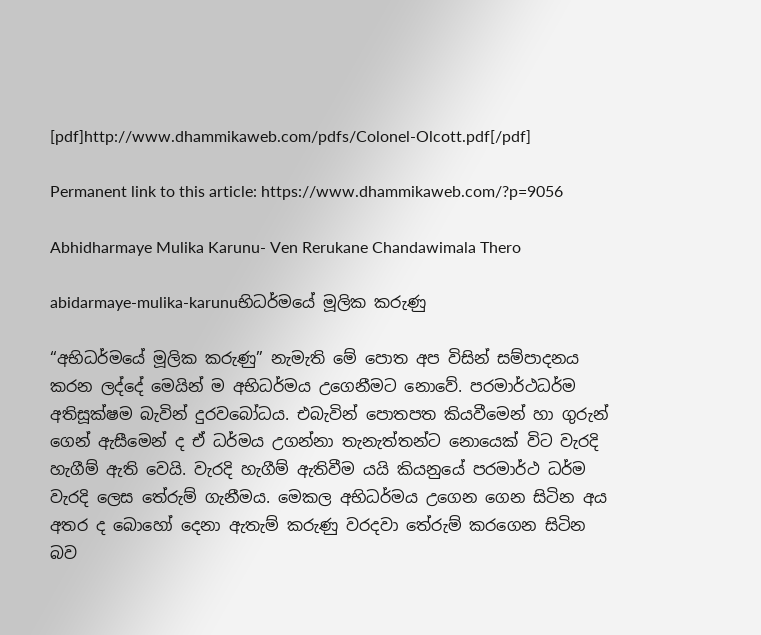[pdf]http://www.dhammikaweb.com/pdfs/Colonel-Olcott.pdf[/pdf]

Permanent link to this article: https://www.dhammikaweb.com/?p=9056

Abhidharmaye Mulika Karunu- Ven Rerukane Chandawimala Thero

abidarmaye-mulika-karunuභිධර්මයේ මූලික කරුණු

“අභිධර්මයේ මූලික කරුණු” නැමැති මේ පොත අප විසින් සම්පාදනය කරන ලද්දේ මෙයින් ම අභිධර්මය උගෙනීමට නොවේ. පරමාර්ථධර්ම අතිසූක්ෂම බැවින් දුරවබෝධය. එබැවින් පොතපත කියවීමෙන් හා ගුරුන් ගෙන් ඇසීමෙන් ද ඒ ධර්මය උගන්නා තැනැත්තන්ට නොයෙක් විට වැරදි හැගීම් ඇති වෙයි. වැරදි හැගීම් ඇතිවීම යයි කියනුයේ පරමාර්ථ ධර්ම වැරදි ලෙස තේරුම් ගැනීමය. මෙකල අභිධර්මය උගෙන ගෙන සිටින අය අතර ද බොහෝ දෙනා ඇතැම් කරුණු වරදවා තේරුම් කරගෙන සිටින බව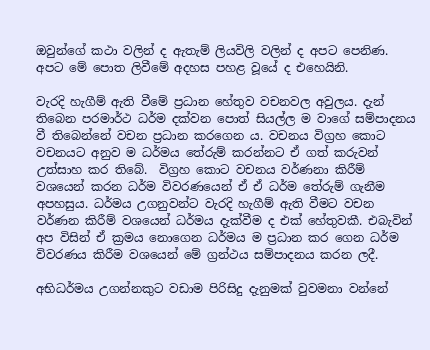ඔවුන්ගේ කථා වලින් ද ඇතැම් ලියවිලි වලින් ද අපට පෙනිණ. අපට මේ පොත ලිවීමේ අදහස පහළ වූයේ ද එහෙයිනි.

වැරදි හැගීම් ඇති වීමේ ප්‍රධාන හේතුව වචනවල අවුලය. දැන් තිබෙන පරමාර්ථ ධර්ම දක්වන පොත් සියල්ල ම වාගේ සම්පාදනය වී තිබෙන්නේ වචන ප්‍රධාන කරගෙන ය. වචනය විග්‍රහ කොට වචනයට අනුව ම ධර්මය තේරුම් කරන්නට ඒ ගත් කරුවන් උත්සාහ කර තිබේ.  විග්‍රහ කොට වචනය වර්ණනා කිරීම් වශයෙන් කරන ධර්ම විවරණයෙන් ඒ ඒ ධර්ම තේරුම් ගැනීම අපහසුය. ධර්මය උගනුවන්ට වැරදි හැගීම් ඇති වීමට වචන වර්ණන කිරීම් වශයෙන් ධර්මය දැක්වීම ද එක් හේතුවකී. එබැවින් අප විසින් ඒ ක්‍රමය නොගෙන ධර්මය ම ප්‍රධාන කර ගෙන ධර්ම විවරණය කිරීම වශයෙන් මේ ග්‍රන්ථය සම්පාදනය කරන ලදී.

අභිධර්මය උගන්නකුට වඩාම පිරිසිදු දැනුමක් වුවමනා වන්නේ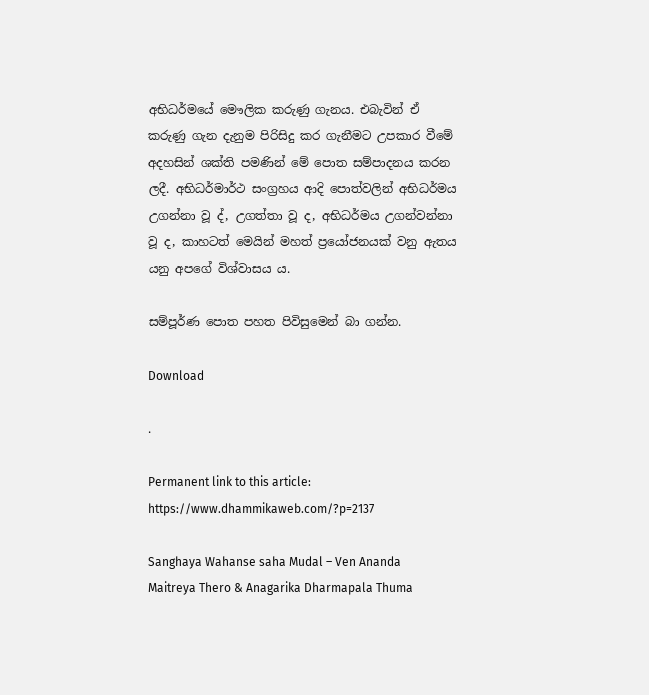අභිධර්මයේ මෞලික කරුණු ගැනය. එබැවින් ඒ කරුණු ගැන දැනුම පිරිසිදු කර ගැනීමට උපකාර වීමේ අදහසින් ශක්ති පමණින් මේ පොත සම්පාදනය කරන ලදී. අභිධර්මාර්ථ සංග්‍රහය ආදි පොත්වලින් අභිධර්මය උගන්නා වූ ද්, උගත්තා වූ ද, අභිධර්මය උගන්වන්නා වූ ද, කාහටත් මෙයින් මහත් ප්‍රයෝජනයක් වනු ඇතය යනු අපගේ විශ්වාසය ය.

සම්පූර්ණ පොත පහත පිවිසුමෙන් බා ගන්න.

Download

.

Permanent link to this article: https://www.dhammikaweb.com/?p=2137

Sanghaya Wahanse saha Mudal – Ven Ananda Maitreya Thero & Anagarika Dharmapala Thuma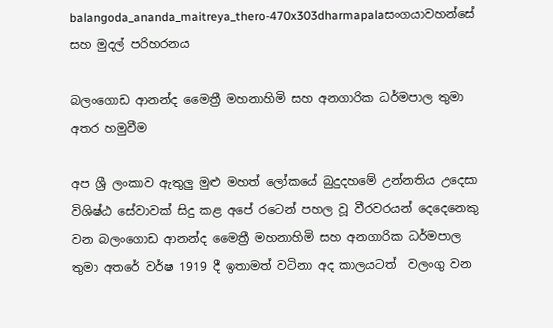balangoda_ananda_maitreya_thero-470x303dharmapalaසංගයාවහන්සේ සහ මුදල් පරිහරනය

බලංගොඩ ආනන්ද මෛත්‍රී මහනාහිමි සහ අනගාරික ධර්මපාල තුමා අතර හමුවීම

අප ශ්‍රී ලංකාව ඇතුලු මුළු මහත් ලෝකයේ බුදුදහමේ උන්නතිය උදෙසා විශිෂ්ඨ සේවාවක් සිදු කළ අපේ රටෙන් පහල වූ වීරවරයන් දෙදෙනෙකු වන බලංගොඩ ආනන්ද මෛත්‍රී මහනාහිමි සහ අනගාරික ධර්මපාල තුමා අතරේ වර්ෂ 1919 දී ඉතාමත් වටිනා අද කාලයටත්  වලංගු වන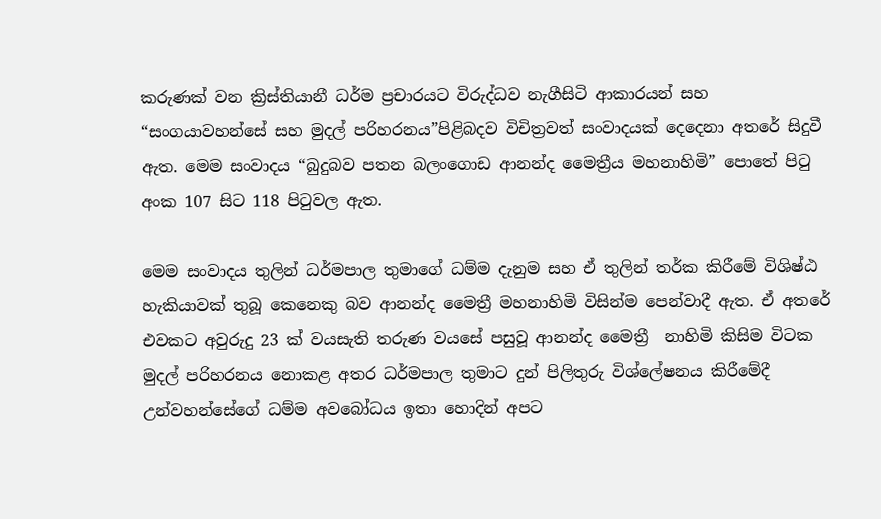කරුණක් වන ක්‍රිස්තියානී ධර්ම ප්‍රචාරයට විරුද්ධව නැගීසිටි ආකාරයන් සහ “සංගයාවහන්සේ සහ මුදල් පරිහරනය”පිළිබදව විචිත්‍රවත් සංවාදයක් දෙදෙනා අතරේ සිදුවී ඇත. මෙම සංවාදය “බුදුබව පතන බලංගොඩ ආනන්ද මෛත්‍රීය මහනාහිමි” පොතේ පිටු අංක 107 සිට 118 පිටුවල ඇත.

මෙම සංවාදය තුලින් ධර්මපාල තුමාගේ ධම්ම දැනුම සහ ඒ තුලින් තර්ක කිරීමේ විශිෂ්ඨ හැකියාවක් තුබූ කෙනෙකු බව ආනන්ද මෛත්‍රී මහනාහිමි විසින්ම පෙන්වාදී ඇත. ඒ අතරේ එවකට අවුරුදු 23 ක් වයසැති තරුණ වයසේ පසුවූ ආනන්ද මෛත්‍රී  නාහිමි කිසිම විටක මුදල් පරිහරනය නොකළ අතර ධර්මපාල තුමාට දුන් පිලිතුරු විශ්ලේෂනය කිරීමේදී උන්වහන්සේගේ ධම්ම අවබෝධය ඉතා හොදින් අපට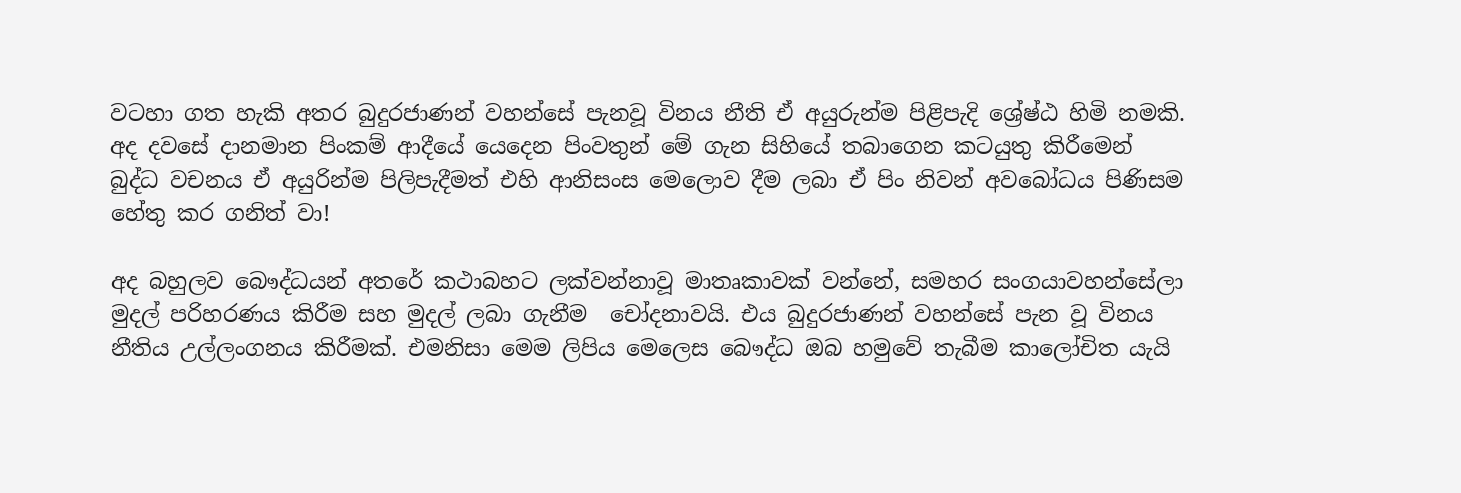වටහා ගත හැකි අතර බුදුරජාණන් වහන්සේ පැනවූ විනය නීති ඒ අයුරුන්ම පිළිපැදි ශ්‍රේෂ්ඨ හිමි නමකි. අද දවසේ දානමාන පිංකම් ආදීයේ යෙදෙන පිංවතුන් මේ ගැන සිහියේ තබාගෙන කටයුතු කිරීමෙන් බුද්ධ වචනය ඒ අයුරින්ම පිලිපැදීමත් එහි ආනිසංස මෙලොව දීම ලබා ඒ පිං නිවන් අවබෝධය පිණිසම හේතු කර ගනිත් වා!

අද බහුලව බෞද්ධයන් අතරේ කථාබහට ලක්වන්නාවූ මාතෘකාවක් වන්නේ, සමහර සංගයාවහන්සේලා  මුදල් පරිහරණය කිරීම සහ මුදල් ලබා ගැනීම  චෝදනාවයි. එය බුදුරජාණන් වහන්සේ පැන වූ විනය නීතිය උල්ලංගනය කිරීමක්. එමනිසා මෙම ලිපිය මෙලෙස බෞද්ධ ඔබ හමුවේ තැබීම කාලෝචිත යැයි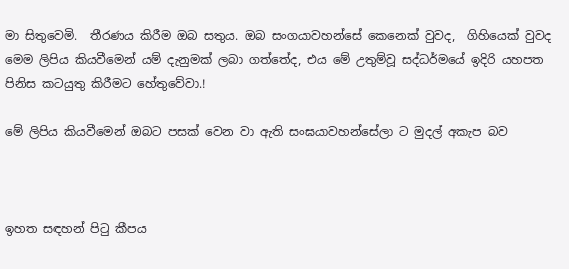මා සිතුවෙමි.  තීරණය කිරීම ඔබ සතුය. ඔබ සංගයාවහන්සේ කෙනෙක් වුවද,  ගිහියෙක් වුවද  මෙම ලිපිය කියවීමෙන් යම් දැනුමක් ලබා ගත්තේද, එය මේ උතුම්වූ සද්ධර්මයේ ඉදිරි යහපත පිනිස කටයුතු කිරීමට හේතුවේවා.!

මේ ලිපිය කියවීමෙන් ඔබට පසක් වෙන වා ඇති සංඝයාවහන්සේලා ට මුදල් අකැප බව



ඉහත සඳහන් පිටු කීපය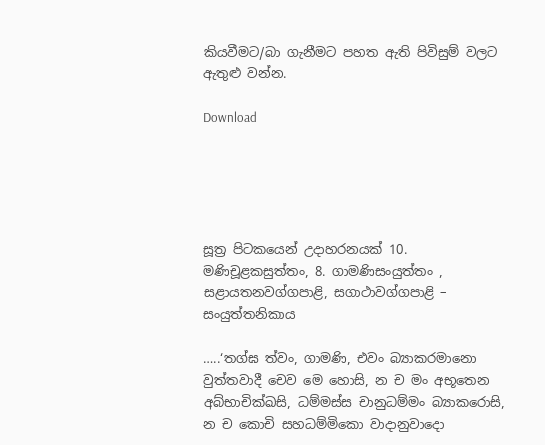කියවීමට/බා ගැනීමට පහත ඇති පිවිසුම් වලට ඇතුළු වන්න.

Download





සූත්‍ර පිටකයෙන් උදාහරනයක් 10. මණිචූළකසුත්‌තං, 8. ගාමණිසංයුත්‌තං , සළායතනවග්‌ගපාළි, සගාථාවග්‌ගපාළි – සංයුත්‌තනිකාය

…..‘තග්‌ඝ ත්‌වං, ගාමණි, එවං බ්‍යාකරමානො වුත්‌තවාදී චෙව මෙ හොසි, න ච මං අභූතෙන අබ්‌භාචික්‌ඛසි, ධම්‌මස්‌ස චානුධම්‌මං බ්‍යාකරොසි, න ච කොචි සහධම්‌මිකො වාදානුවාදො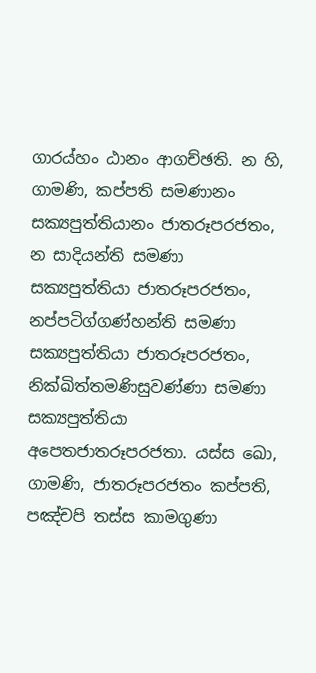ගාරය්‌හං ඨානං ආගච්‌ඡති. න හි, ගාමණි, කප්‌පති සමණානං සක්‍යපුත්‌තියානං ජාතරූපරජතං, න සාදියන්‌ති සමණා සක්‍යපුත්‌තියා ජාතරූපරජතං, නප්‌පටිග්‌ගණ්‌හන්‌ති සමණා සක්‍යපුත්‌තියා ජාතරූපරජතං, නික්‌ඛිත්‌තමණිසුවණ්‌ණා සමණා සක්‍යපුත්‌තියා අපෙතජාතරූපරජතා. යස්‌ස ඛො, ගාමණි, ජාතරූපරජතං කප්‌පති, පඤ්‌චපි තස්‌ස කාමගුණා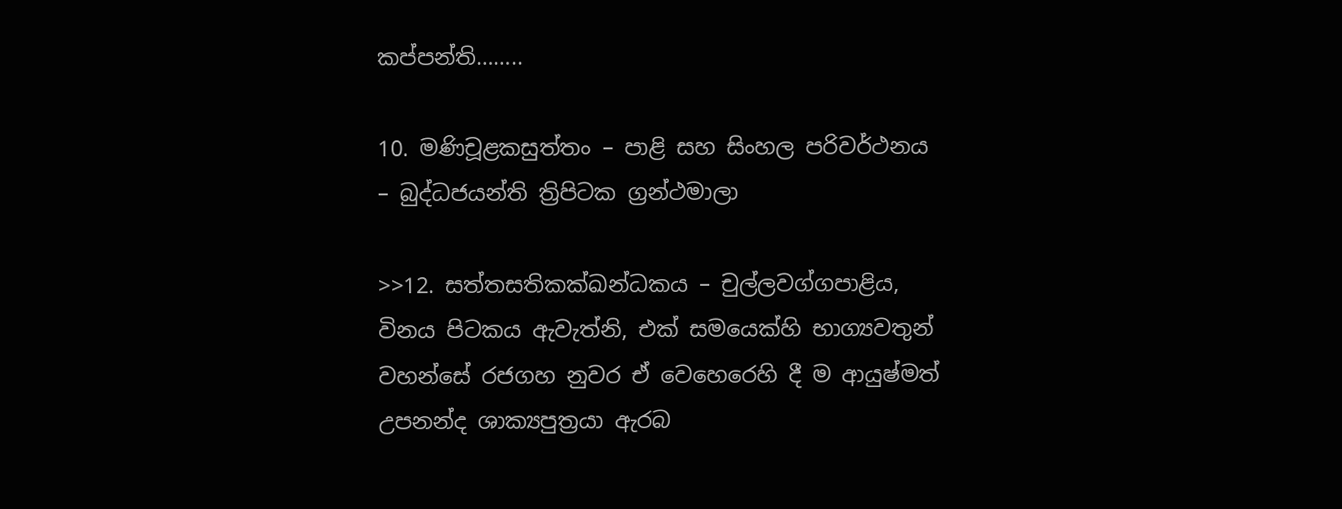කප්‌පන්‌ති……..

10. මණිචූළකසුත්‌තං – පාළි සහ සිංහල පරිවර්ථනය – බුද්ධජයන්ති ත්‍රිපිටක ග්‍රන්ථමාලා

>>12. සත්‌තසතිකක්‌ඛන්‌ධකය – චුල්ලවග්ගපාළිය,  විනය පිටකය ඇවැත්නි, එක් සමයෙක්හි භාග්‍යවතුන් වහන්සේ රජගහ නුවර ඒ වෙහෙරෙහි දී ම ආයුෂ්මත් උපනන්ද ශාක්‍යපුත්‍රයා ඇරබ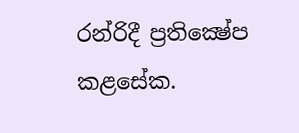රන්රිදී ප්‍රතික්‍ෂේප කළසේක.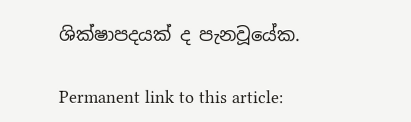ශික්ෂාපදයක් ද පැනවූයේක.

Permanent link to this article: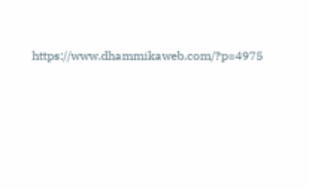https://www.dhammikaweb.com/?p=4975